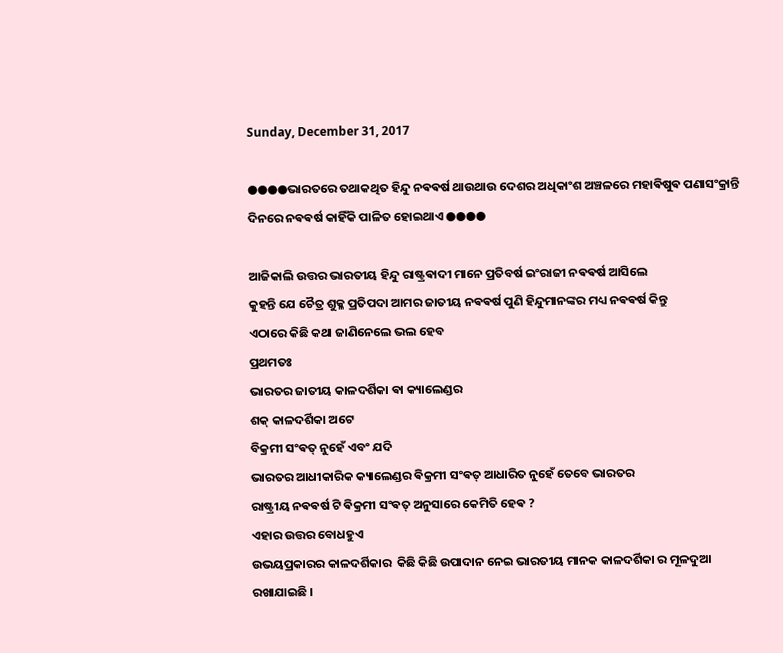Sunday, December 31, 2017

●●●●ଭାରତରେ ତଥାକଥିତ ହିନ୍ଦୁ ନଵଵର୍ଷ ଥାଉଥାଉ ଦେଶର ଅଧିକାଂଶ ଅଞ୍ଚଳରେ ମହାଵିଷୁଵ ପଣାସଂକ୍ରାନ୍ତି ଦିନରେ ନଵଵର୍ଷ କାହିଁକି ପାଳିତ ହୋଇଥାଏ ●●●●

ଆଜିକାଲି ଉତ୍ତର ଭାରତୀୟ ହିନ୍ଦୁ ରାଷ୍ଟ୍ରଵାଦୀ ମାନେ ପ୍ରତିବର୍ଷ ଇଂରାଜୀ ନଵଵର୍ଷ ଆସିଲେ
କୁହନ୍ତି ଯେ ଚୈତ୍ର ଶୁକ୍ଳ ପ୍ରତିପଦା ଆମର ଜାତୀୟ ନଵଵର୍ଷ ପୁଣି ହିନ୍ଦୁମାନଙ୍କର ମଧ୍ୟ ନଵଵର୍ଷ କିନ୍ତୁ
ଏଠାରେ କିଛି କଥା ଜାଣିନେଲେ ଭଲ ହେବ
ପ୍ରଥମତଃ
ଭାରତର ଜାତୀୟ କାଳଦର୍ଶିକା ଵା କ୍ୟାଲେଣ୍ଡର
ଶକ୍ କାଳଦର୍ଶିକା ଅଟେ
ବିକ୍ରମୀ ସଂଵତ୍ ନୁହେଁ ଏବଂ ଯଦି
ଭାରତର ଆଧୀକାରିକ କ୍ୟାଲେଣ୍ଡର ଵିକ୍ରମୀ ସଂଵତ୍ ଆଧାରିତ ନୁହେଁ ତେବେ ଭାରତର
ରାଷ୍ଟ୍ରୀୟ ନଵଵର୍ଷ ଟି ଵିକ୍ରମୀ ସଂଵତ୍ ଅନୁସାରେ କେମିତି ହେଵ ?
ଏହାର ଉତ୍ତର ବୋଧହୁଏ
ଉଭୟପ୍ରକାରର କାଳଦର୍ଶିକାର  କିଛି କିଛି ଉପାଦାନ ନେଇ ଭାରତୀୟ ମାନକ କାଳଦର୍ଶିକା ର ମୂଳଦୁଆ ରଖାଯାଇଛି ।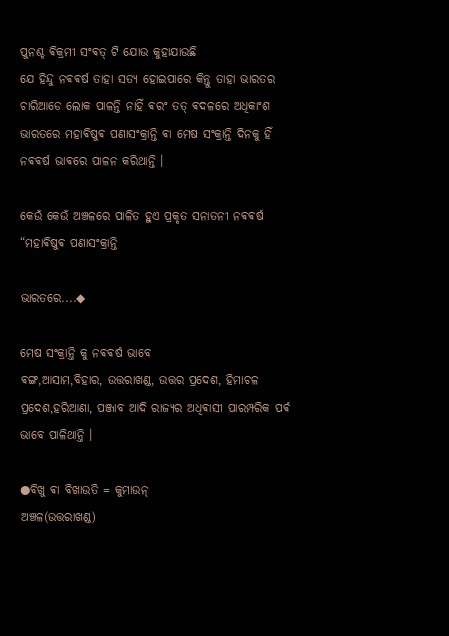ପୁନଶ୍ଚ ଵିକ୍ରମୀ ସଂଵତ୍ ଟି ଯୋଉ କୁହାଯାଉଛି
ଯେ ହିନ୍ଦୁ ନଵଵର୍ଷ ତାହା ସତ୍ୟ ହୋଇପାରେ କିନ୍ତୁ ତାହା ଭାରତର ଚାରିଆଡେ ଲୋକ ପାଳନ୍ତି ନାହିଁ ଵରଂ ତତ୍ ଵଦଳରେ ଅଧିକାଂଶ ଭାରତରେ ମହାଵିଷୁଵ ପଣାସଂକ୍ରାନ୍ତି ଵା ମେଷ ସଂକ୍ରାନ୍ତି ଦିନକୁ ହିଁ ନଵଵର୍ଷ ଭାଵରେ ପାଳନ କରିଥାନ୍ତି ।

କେଉଁ କେଉଁ ଅଞ୍ଚଳରେ ପାଳିତ ହୁଏ ପ୍ରକୃତ ସନାତନୀ ନଵଵର୍ଷ “ମହାଵିଷୁଵ ପଣାସଂକ୍ରାନ୍ତି

ଭାରତରେ....◆

ମେଷ ସଂକ୍ରାନ୍ତି କୁ ନଵଵର୍ଷ ଭାବେ
ଵଙ୍ଗ,ଆସାମ,ବିହାର, ଉତ୍ତରାଖଣ୍ଡ, ଉତ୍ତର ପ୍ରଦେଶ, ହିମାଚଳ ପ୍ରଦେଶ,ହରିଆଣା, ପଞ୍ଜାବ ଆଦି ରାଜ୍ୟର ଅଧିଵାସୀ ପାରମ୍ପରିକ ପର୍ଵ ଭାବେ ପାଳିଥାନ୍ତି ।

●ବିଖୁ ଵା ବିଖାଉତି = କୁମାଉନ୍
ଅଞ୍ଚଳ(ଉତ୍ତରାଖଣ୍ଡ)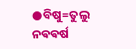●ବିଷୁ=ତୁଲୁ ନଵଵର୍ଷ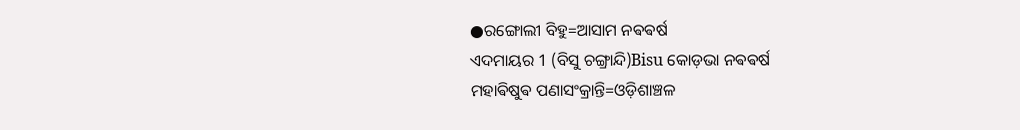●ରଙ୍ଗୋଲୀ ବିହୁ=ଆସାମ ନଵଵର୍ଷ
ଏଦମାୟର 1 (ବିସୁ ଚଙ୍ଗ୍ରାନ୍ଦି)Bisu କୋଡ଼ଭା ନଵଵର୍ଷ
ମହାଵିଷୁଵ ପଣାସଂକ୍ରାନ୍ତି=ଓଡ଼ିଶାଞ୍ଚଳ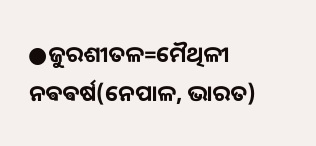●ଜୁରଶୀତଳ=ମୈଥିଳୀ ନଵଵର୍ଷ(ନେପାଳ, ଭାରତ)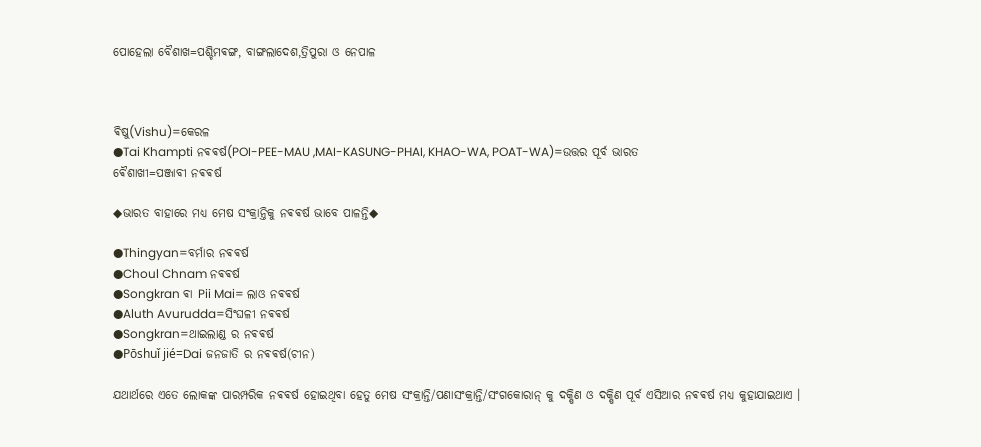ପୋହେଲା ବୈଶାଖ=ପଶ୍ଚିମଵଙ୍ଗ, ବାଙ୍ଗଲାଦେଶ,ତ୍ରିପୁରା ଓ ନେପାଳ



ଵିଷୁ(Vishu)=କେରଳ
●Tai Khampti ନଵଵର୍ଷ(POI-PEE-MAU ,MAI-KASUNG-PHAI, KHAO-WA, POAT-WA)=ଉତ୍ତର ପୂର୍ବ ଭାରତ
ଵୈଶାଖୀ=ପଞ୍ଜାବୀ ନଵଵର୍ଷ

◆ଭାରତ ବାହାରେ ମଧ୍ଯ ମେଷ ସଂକ୍ରାନ୍ତିକୁ ନଵଵର୍ଷ ଭାବେ ପାଳନ୍ତି◆

●Thingyan=ବର୍ମାର ନଵଵର୍ଷ
●Choul Chnam ନଵଵର୍ଷ
●Songkran ଵା Pii Mai= ଲାଓ ନଵଵର୍ଷ
●Aluth Avurudda=ସିଂଘଳୀ ନଵଵର୍ଷ
●Songkran=ଥାଇଲାଣ୍ଡ ର ନଵଵର୍ଷ
●Pōshuǐ jié=Dai ଜନଜାତି ର ନଵଵର୍ଷ(ଚୀନ)

ଯଥାର୍ଥରେ ଏତେ ଲୋକଙ୍କ ପାରମ୍ପରିକ ନଵଵର୍ଷ ହୋଇଥିବା ହେତୁ ମେଷ ସଂକ୍ରାନ୍ତି/ପଣାସଂକ୍ରାନ୍ତି/ସଂଗକୋରାନ୍ କୁ ଦକ୍ଷିଣ ଓ ଦକ୍ଷିଣ ପୂର୍ବ ଏସିଆର ନଵଵର୍ଷ ମଧ୍ଯ କୁହାଯାଇଥାଏ ।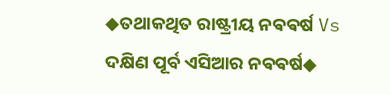◆ତଥାକଥିତ ରାଷ୍ଟ୍ରୀୟ ନଵଵର୍ଷ Vs ଦକ୍ଷିଣ ପୂର୍ବ ଏସିଆର ନଵଵର୍ଷ◆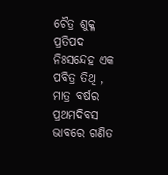ଚୈତ୍ର ଶୁକ୍ଳ ପ୍ରତିପଦ ନିଃସନ୍ଦେହ ଏକ ପବିତ୍ର ତିଥି , ମାତ୍ର ବର୍ଷର ପ୍ରଥମଦିବସ ଭାବରେ ଗଣିତ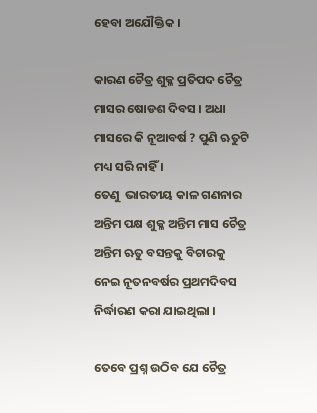ହେବା ଅଯୌକ୍ତିକ ।

କାରଣ ଚୈତ୍ର ଶୁକ୍ଳ ପ୍ରତିପଦ ଚୈତ୍ର ମାସର ଷୋଡଶ ଦିବସ । ଅଧା ମାସରେ କି ନୂଆବର୍ଷ ? ପୁଣି ଋତୁଟି ମଧ୍ୟ ସରି ନାହିଁ ।
ତେଣୁ  ଭାରତୀୟ କାଳ ଗଣନାର ଅନ୍ତିମ ପକ୍ଷ ଶୁକ୍ଳ ଅନ୍ତିମ ମାସ ଚୈତ୍ର ଅନ୍ତିମ ଋତୁ ବସନ୍ତକୁ ବିଚାରକୁ ନେଇ ନୂତନବର୍ଷର ପ୍ରଥମଦିବସ ନିର୍ଦ୍ଧାରଣ କରା ଯାଇଥିଲା ।

ତେବେ ପ୍ରଶ୍ନ ଉଠିବ ଯେ ଚୈତ୍ର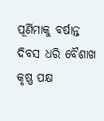ପୂର୍ଣିମାକୁ ବର୍ଷାନ୍ତ ଦିବସ ଧରି ବୈଶାଖ କୃଷ୍ଣ ପକ୍ଷ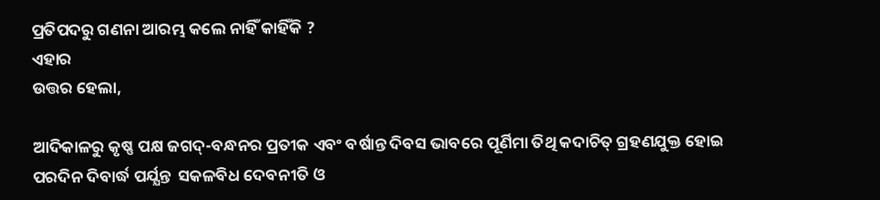ପ୍ରତିପଦରୁ ଗଣନା ଆରମ୍ଭ କଲେ ନାହିଁ କାହିଁକି ?
ଏହାର
ଉତ୍ତର ହେଲା,

ଆଦିକାଳରୁ କୃଷ୍ଣ ପକ୍ଷ ଜଗଦ୍-ବନ୍ଧନର ପ୍ରତୀକ ଏବଂ ବର୍ଷାନ୍ତ ଦିବସ ଭାବରେ ପୂର୍ଣିମା ତିଥି କଦାଚିତ୍ ଗ୍ରହଣଯୁକ୍ତ ହୋଇ ପରଦିନ ଦିବାର୍ଦ୍ଧ ପର୍ଯ୍ଯନ୍ତ  ସକଳବିଧ ଦେବନୀତି ଓ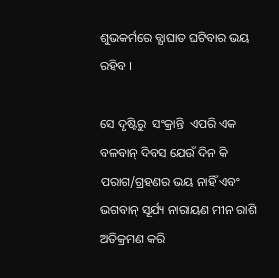ଶୁଭକର୍ମରେ ବ୍ଯାଘାତ ଘଟିବାର ଭୟ ରହିବ ।

ସେ ଦୃଷ୍ଟିରୁ  ସଂକ୍ରାନ୍ତି  ଏପରି ଏକ ବଳବାନ୍ ଦିବସ ଯେଉଁ ଦିନ କି ପରାଗ/ଗ୍ରହଣର ଭୟ ନାହିଁ ଏବଂ ଭଗବାନ୍ ସୂର୍ଯ୍ୟ ନାରାୟଣ ମୀନ ରାଶି ଅତିକ୍ରମଣ କରି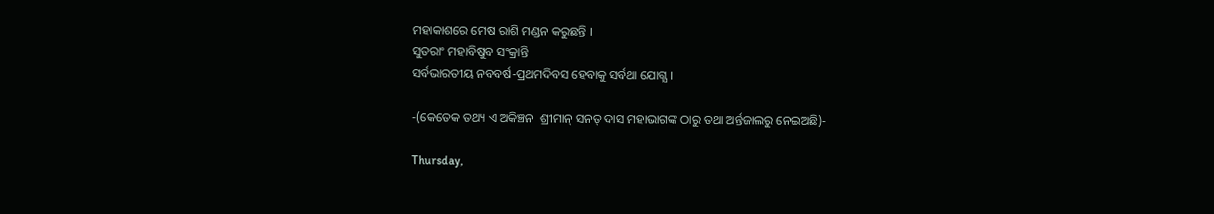ମହାକାଶରେ ମେଷ ରାଶି ମଣ୍ଡନ କରୁଛନ୍ତି ।
ସୁତରାଂ ମହାବିଷୁବ ସଂକ୍ରାନ୍ତି
ସର୍ବଭାରତୀୟ ନବବର୍ଷ-ପ୍ରଥମଦିବସ ହେବାକୁ ସର୍ବଥା ଯୋଗ୍ଯ ।

-(କେତେକ ତଥ୍ୟ ଏ ଅକିଞ୍ଚନ  ଶ୍ରୀମାନ୍ ସନତ୍ ଦାସ ମହାଭାଗଙ୍କ ଠାରୁ ତଥା ଅର୍ନ୍ତଜାଲରୁ ନେଇଅଛି)-

Thursday,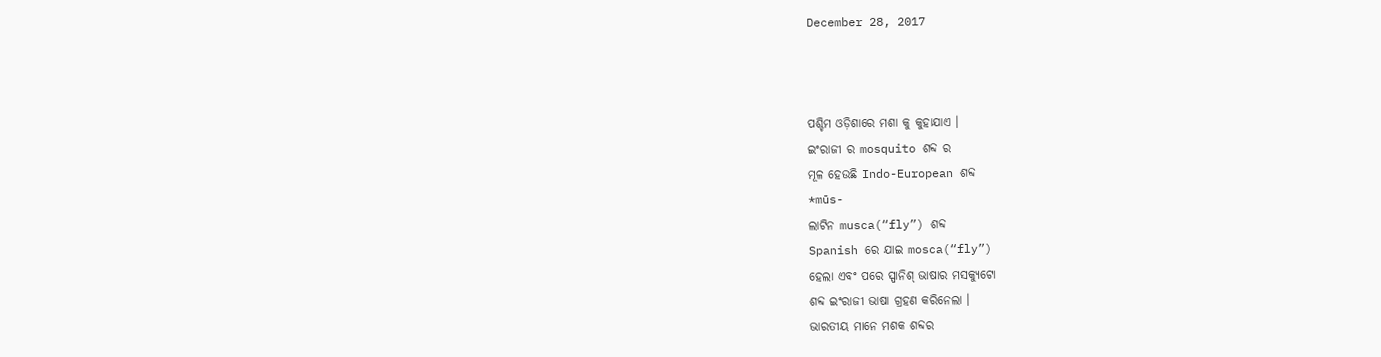December 28, 2017



ପଶ୍ଚିମ ଓଡ଼ିଶାରେ ମଶା କୁ କୁହାଯାଏ ।
ଇଂରାଜୀ ର mosquito ଶବ୍ଦ ର
ମୂଳ ହେଉଛି Indo-European ଶବ୍ଦ
*mūs-
ଲାଟିନ musca(“fly”) ଶବ୍ଦ
Spanish ରେ ଯାଇ mosca(“fly”)
ହେଲା ଏବଂ ପରେ ସ୍ପାନିଶ୍ ଭାଷାର ମସକ୍ୟୁଟୋ
ଶବ୍ଦ ଇଂରାଜୀ ଭାଷା ଗ୍ରହଣ କରିନେଲା ।
ଭାରତୀୟ ମାନେ ମଶକ ଶବ୍ଦର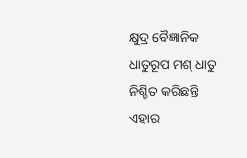କ୍ଷୁଦ୍ର ବୈଜ୍ଞାନିକ ଧାତୁରୂପ ମଶ୍ ଧାତୁ
ନିଶ୍ଚିତ କରିଛନ୍ତି
ଏହାର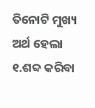ତିନୋଟି ମୁଖ୍ୟ ଅର୍ଥ ହେଲା
୧.ଶବ୍ଦ କରିବା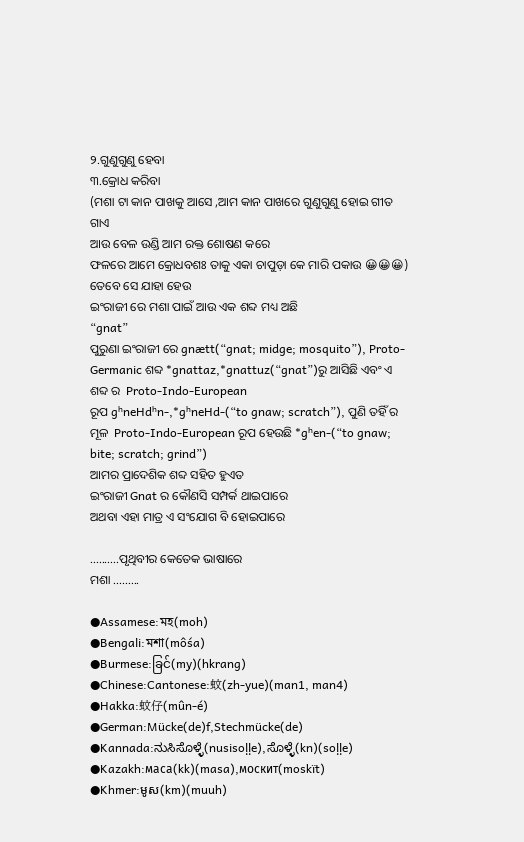୨.ଗୁଣୁଗୁଣୁ ହେବା
୩.କ୍ରୋଧ କରିବା
(ମଶା ଟା କାନ ପାଖକୁ ଆସେ ,ଆମ କାନ ପାଖରେ ଗୁଣୁଗୁଣୁ ହୋଇ ଗୀତ ଗାଏ
ଆଉ ବେଳ ଉଣ୍ଡି ଆମ ରକ୍ତ ଶୋଷଣ କରେ
ଫଳରେ ଆମେ କ୍ରୋଧବଶଃ ତାକୁ ଏକା ଚାପୁଡ଼ା କେ ମାରି ପକାଉ 😀😀😀)
ତେବେ ସେ ଯାହା ହେଉ
ଇଂରାଜୀ ରେ ମଶା ପାଇଁ ଆଉ ଏକ ଶବ୍ଦ ମଧ୍ୟ ଅଛି
“gnat”
ପୁରୁଣା ଇଂରାଜୀ ରେ gnætt(“gnat; midge; mosquito”), Proto-Germanic ଶବ୍ଦ *gnattaz,*gnattuz(“gnat”)ରୁ ଆସିଛି ଏବଂ ଏ ଶବ୍ଦ ର  Proto-Indo-European
ରୂପ gʰneHdʰn-,*gʰneHd-(“to gnaw; scratch”), ପୁଣି ତହିଁ ର ମୂଳ  Proto-Indo-European ରୂପ ହେଉଛି *gʰen-(“to gnaw; bite; scratch; grind”)
ଆମର ପ୍ରାଦେଶିକ ଶବ୍ଦ ସହିତ ହୁଏତ
ଇଂରାଜୀ Gnat ର କୌଣସି ସମ୍ପର୍କ ଥାଇପାରେ
ଅଥବା ଏହା ମାତ୍ର ଏ ସଂଯୋଗ ବି ହୋଇପାରେ

..........ପୃଥିବୀର କେତେକ ଭାଷାରେ
ମଶା .........

●Assamese:মহ(moh)
●Bengali:মশা(môśa)
●Burmese:ခြင်(my)(hkrang)
●Chinese:Cantonese:蚊(zh-yue)(man1, man4)
●Hakka:蚊仔(mûn-é)
●German:Mücke(de)f,Stechmücke(de)
●Kannada:ನುಸಿಸೊಳ್ಳೆ(nusisoḷḷe),ಸೊಳ್ಳೆ(kn)(soḷḷe)
●Kazakh:маса(kk)(masa),москит(moskït)
●Khmer:មូស(km)(muuh)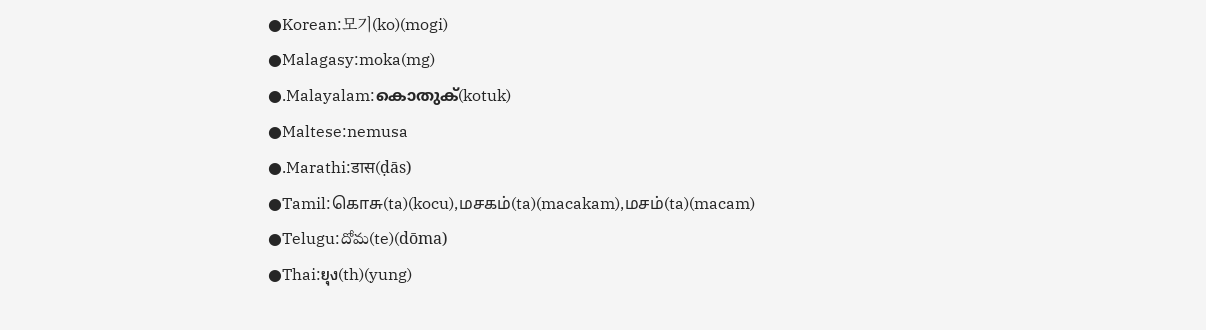●Korean:모기(ko)(mogi)
●Malagasy:moka(mg)
●.Malayalam:കൊതുക്‌(kotuk)
●Maltese:nemusa
●.Marathi:डास(ḍās)
●Tamil:கொசு(ta)(kocu),மசகம்(ta)(macakam),மசம்(ta)(macam)
●Telugu:దోమ(te)(dōma)
●Thai:ยุง(th)(yung)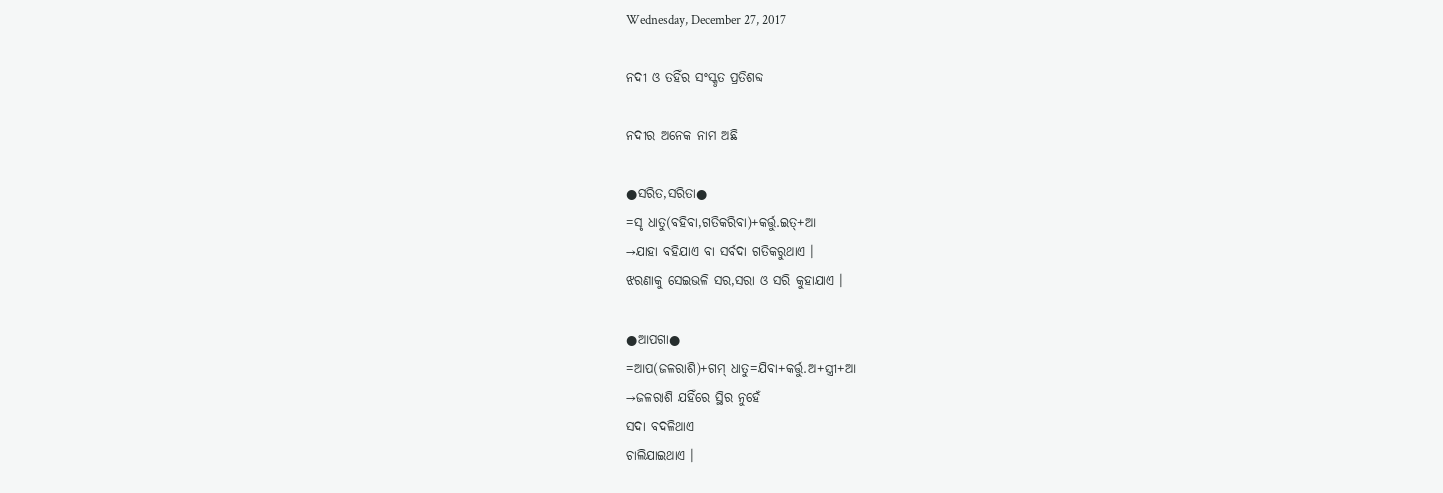Wednesday, December 27, 2017

ନଦୀ ଓ ତହିଁର ସଂସ୍କୃତ ପ୍ରତିଶବ୍ଦ

ନଦୀର ଅନେକ ନାମ ଅଛି

●ସରିତ,ସରିତା●
=ସୃ ଧାତୁ(ବହିବା,ଗତିକରିବା)+କର୍ତ୍ତୁ.ଇତ୍+ଆ
→ଯାହା ବହିଯାଏ ବା ସର୍ବଦା ଗତିକରୁଥାଏ ।
ଝରଣାକୁ ସେଇଭଳି ସର,ସରା ଓ ସରି କୁହାଯାଏ ।

●ଆପଗା●
=ଆପ(ଜଳରାଶି)+ଗମ୍ ଧାତୁ=ଯିବା+କର୍ତ୍ତୁ.ଅ+ସ୍ତ୍ରୀ+ଆ
→ଜଳରାଶି ଯହିଁରେ ସ୍ଥିର ନୁହେଁ
ସଦା ବଦଳିଥାଏ
ଚାଲିଯାଇଥାଏ ।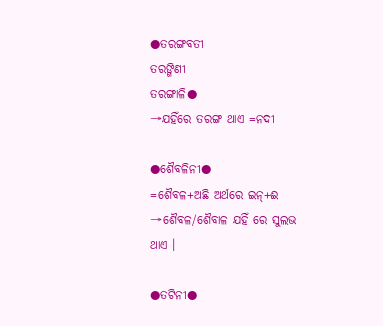●ତରଙ୍ଗବତୀ
ତରଙ୍ଗିଣୀ
ତରଙ୍ଗାଳି●
→ଯହିଁରେ ତରଙ୍ଗ ଥାଏ =ନଦୀ

●ଶୈବଳିନୀ●
=ଶୈବଳ+ଅଛି ଅର୍ଥରେ ଇନ୍+ଈ
→ଶୈବଳ/ଶୈବାଳ ଯହିଁ ରେ ସୁଲଭ ଥାଏ ।

●ତଟିନୀ●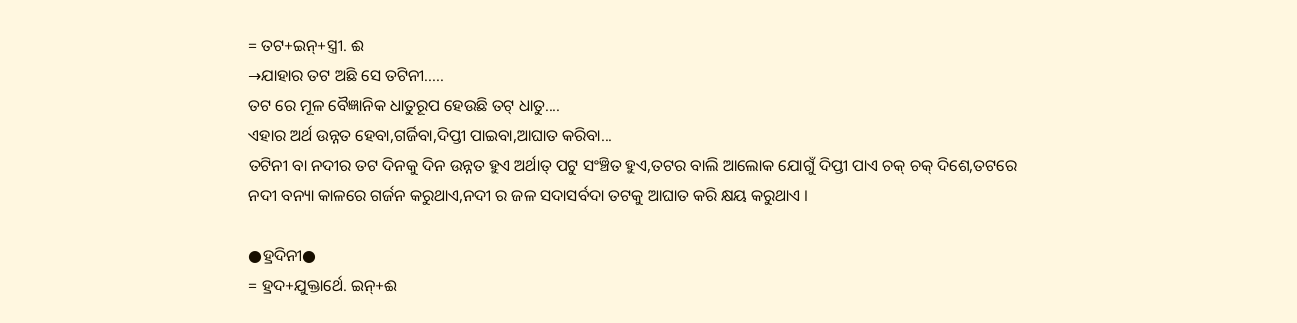= ତଟ+ଇନ୍+ସ୍ତ୍ରୀ. ଈ
→ଯାହାର ତଟ ଅଛି ସେ ତଟିନୀ.....
ତଟ ରେ ମୂଳ ବୈଜ୍ଞାନିକ ଧାତୁରୂପ ହେଉଛି ତଟ୍ ଧାତୁ....
ଏହାର ଅର୍ଥ ଉନ୍ନତ ହେବା,ଗର୍ଜିବା,ଦିପ୍ତୀ ପାଇବା,ଆଘାତ କରିବା...
ତଟିନୀ ବା ନଦୀର ତଟ ଦିନକୁ ଦିନ ଉନ୍ନତ ହୁଏ ଅର୍ଥାତ୍ ପଟୁ ସଂଞ୍ଚିତ ହୁଏ,ତଟର ବାଲି ଆଲୋକ ଯୋଗୁଁ ଦିପ୍ତୀ ପାଏ ଚକ୍ ଚକ୍ ଦିଶେ,ତଟରେ ନଦୀ ବନ୍ୟା କାଳରେ ଗର୍ଜନ କରୁଥାଏ,ନଦୀ ର ଜଳ ସଦାସର୍ବଦା ତଟକୁ ଆଘାତ କରି କ୍ଷୟ କରୁଥାଏ ।

●ହ୍ରଦିନୀ●
= ହ୍ରଦ+ଯୁକ୍ତାର୍ଥେ. ଇନ୍+ଈ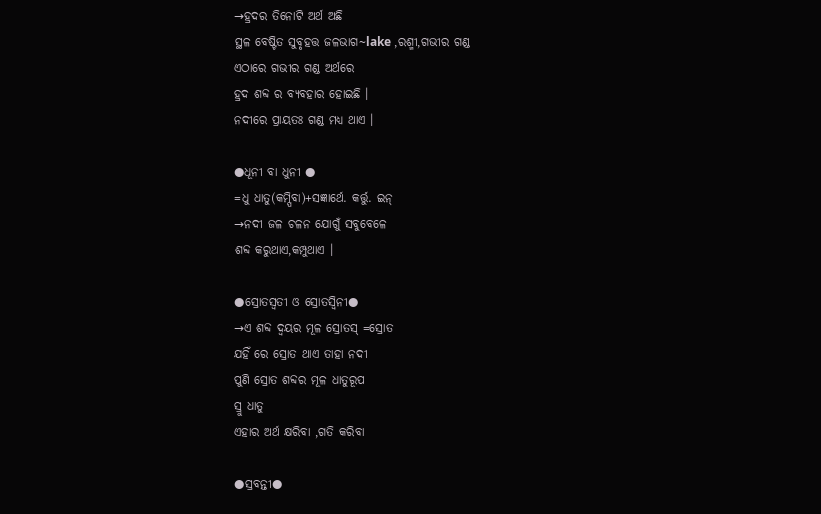→ହ୍ରଦର ତିନୋଟି ଅର୍ଥ ଅଛି
ସ୍ଥଳ ବେଷ୍ଟିତ ସୁବୃହତ୍ତ ଜଳଭାଗ~lake ,ରଶ୍ମୀ,ଗଭୀର ଗଣ୍ଡ
ଏଠାରେ ଗଭୀର ଗଣ୍ଡ ଅର୍ଥରେ
ହ୍ରଦ ଶବ୍ଦ ର ବ୍ୟବହାର ହୋଇଛି ।
ନଦୀରେ ପ୍ରାୟତଃ ଗଣ୍ଡ ମଧ୍ୟ ଥାଏ ।

●ଧୂନୀ ବା ଧୁନୀ ●
=ଧୁ ଧାତୁ(କମ୍ପିବା)+ସଜ୍ଞାର୍ଥେ. କର୍ତ୍ତୁ. ଇନ୍
→ନଦୀ ଜଳ ଚଳନ ଯୋଗୁଁ ସବୁବେଳେ
ଶବ୍ଦ କରୁଥାଏ,କମ୍ପୁଥାଏ ।

●ସ୍ରୋତସ୍ଵତୀ ଓ ସ୍ରୋତସ୍ବିନୀ●
→ଏ ଶବ୍ଦ ଦ୍ଵୟର ମୂଳ ସ୍ରୋତସ୍ =ସ୍ରୋତ
ଯହିଁ ରେ ସ୍ରୋତ ଥାଏ ତାହା ନଦୀ
ପୁଣି ସ୍ରୋତ ଶବ୍ଦର ମୂଳ ଧାତୁରୂପ
ସ୍ରୁ ଧାତୁ
ଏହାର ଅର୍ଥ କ୍ଷରିବା ,ଗତି କରିବା

●ସ୍ରବନ୍ତୀ●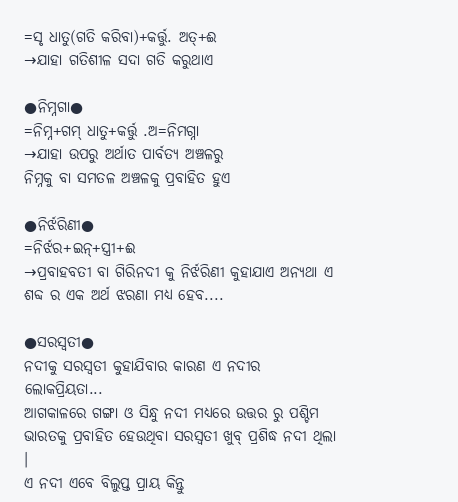=ସୃ ଧାତୁ(ଗତି କରିବା)+କର୍ତ୍ତୁ. ଅତ୍+ଈ
→ଯାହା ଗତିଶୀଳ ସଦା ଗତି କରୁଥାଏ

●ନିମ୍ନଗା●
=ନିମ୍ନ+ଗମ୍ ଧାତୁ+କର୍ତ୍ତୁ .ଅ=ନିମଗ୍ନା
→ଯାହା ଉପରୁ ଅର୍ଥାତ ପାର୍ବତ୍ୟ ଅଞ୍ଚଳରୁ
ନିମ୍ନକୁ ବା ସମତଳ ଅଞ୍ଚଳକୁ ପ୍ରବାହିତ ହୁଏ

●ନିର୍ଝରିଣୀ●
=ନିର୍ଝର+ଇନ୍+ସ୍ତ୍ରୀ+ଈ
→ପ୍ରବାହବତୀ ବା ଗିରିନଦୀ କୁ ନିର୍ଝରିଣୀ କୁହାଯାଏ ଅନ୍ୟଥା ଏ ଶବ୍ଦ ର ଏକ ଅର୍ଥ ଝରଣା ମଧ୍ୟ ହେବ....

●ସରସ୍ଵତୀ●
ନଦୀକୁ ସରସ୍ବତୀ କୁହାଯିବାର କାରଣ ଏ ନଦୀର ଲୋକପ୍ରିୟତା...
ଆଗକାଳରେ ଗଙ୍ଗା ଓ ସିନ୍ଧୁ ନଦୀ ମଧ୍ୟରେ ଉତ୍ତର ରୁ ପଶ୍ଚିମ ଭାରତକୁ ପ୍ରବାହିତ ହେଉଥିବା ସରସ୍ବତୀ ଖୁବ୍ ପ୍ରଶିଦ୍ଧ ନଦୀ ଥିଲା ।
ଏ ନଦୀ ଏବେ ବିଲୁପ୍ତ ପ୍ରାୟ କିନ୍ତୁ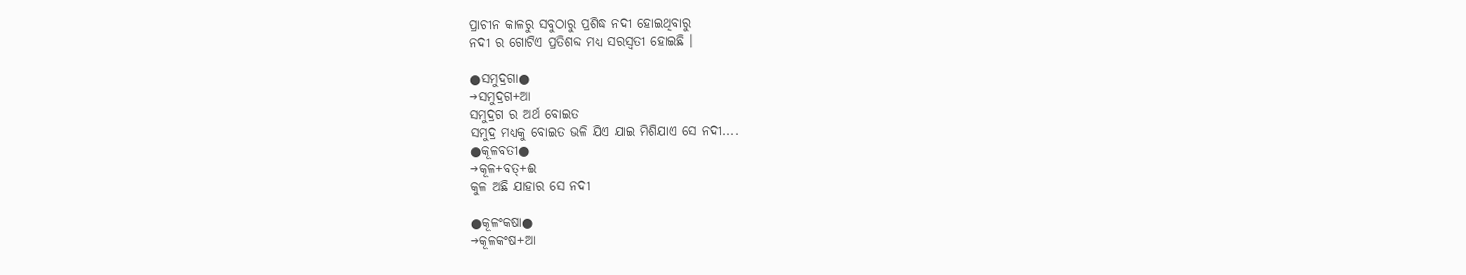ପ୍ରାଚୀନ କାଳରୁ ସବୁଠାରୁ ପ୍ରଶିଦ୍ଧ ନଦୀ ହୋଇଥିବାରୁ
ନଦୀ ର ଗୋଟିଏ ପ୍ରତିଶବ୍ଦ ମଧ୍ୟ ସରସ୍ବତୀ ହୋଇଛି ।

●ସମୁଦ୍ରଗା●
→ସମୁଦ୍ରଗ+ଆ
ସମୁଦ୍ରଗ ର ଅର୍ଥ ବୋଇତ
ସମୁଦ୍ର ମଧ୍ୟକୁ ବୋଇତ ଭଳି ଯିଏ ଯାଇ ମିଶିଯାଏ ସେ ନଦୀ....
●କୂଳବତୀ●
→କୂଳ+ବତ୍+ଈ
କୁଳ ଅଛି ଯାହାର ସେ ନଦୀ

●କୂଳଂକଷା●
→କୂଳକଂଷ+ଆ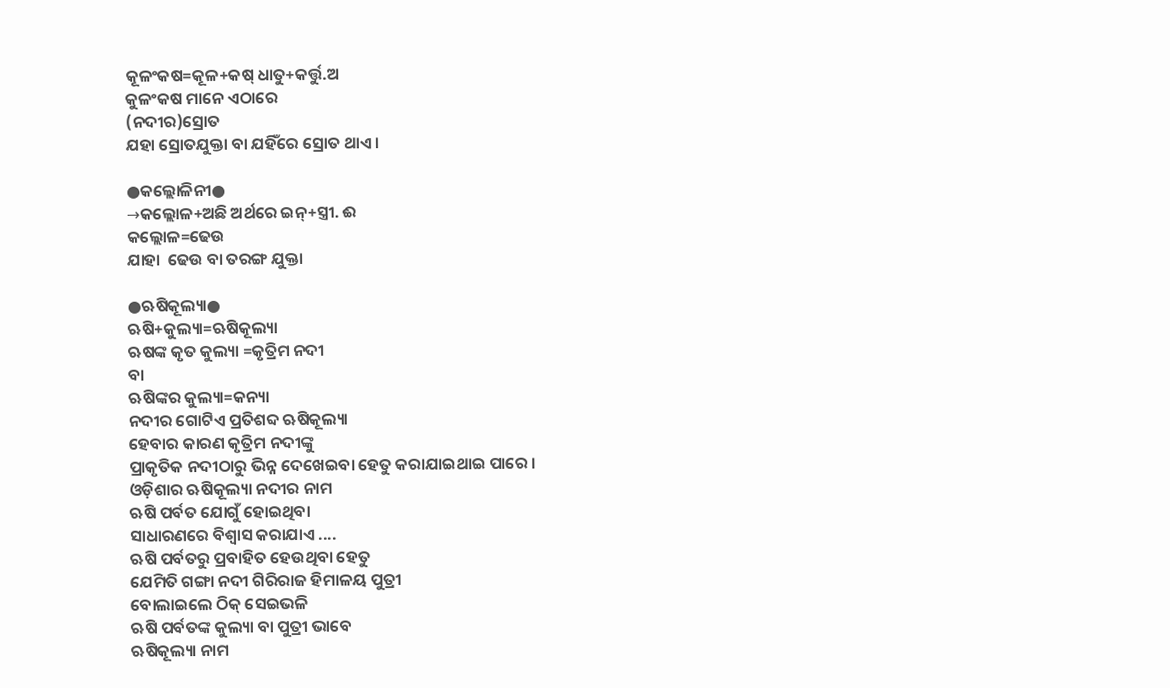କୂଳଂକଷ=କୂଳ+କଷ୍ ଧାତୁ+କର୍ତ୍ତୁ.ଅ
କୁଳଂକଷ ମାନେ ଏଠାରେ
(ନଦୀର)ସ୍ରୋତ
ଯହା ସ୍ରୋତଯୁକ୍ତା ବା ଯହିଁରେ ସ୍ରୋତ ଥାଏ ।

●କଲ୍ଲୋଳିନୀ●
→କଲ୍ଲୋଳ+ଅଛି ଅର୍ଥରେ ଇନ୍+ସ୍ତ୍ରୀ. ଈ
କଲ୍ଲୋଳ=ଢେଉ
ଯାହା  ଢେଉ ବା ତରଙ୍ଗ ଯୁକ୍ତା

●ଋଷିକୂଲ୍ୟା●
ଋଷି+କୁଲ୍ୟା=ଋଷିକୂଲ୍ୟା
ଋଷଙ୍କ କୃତ କୁଲ୍ୟା =କୃତ୍ରିମ ନଦୀ
ବା
ଋଷିଙ୍କର କୁଲ୍ୟା=କନ୍ୟା
ନଦୀର ଗୋଟିଏ ପ୍ରତିଶବ୍ଦ ଋଷିକୂଲ୍ୟା
ହେବାର କାରଣ କୃତ୍ରିମ ନଦୀଙ୍କୁ
ପ୍ରାକୃତିକ ନଦୀଠାରୁ ଭିନ୍ନ ଦେଖେଇବା ହେତୁ କରାଯାଇଥାଇ ପାରେ ।
ଓଡ଼ିଶାର ଋଷିକୂଲ୍ୟା ନଦୀର ନାମ
ଋଷି ପର୍ବତ ଯୋଗୁଁ ହୋଇଥିବା
ସାଧାରଣରେ ବିଶ୍ଵାସ କରାଯାଏ ....
ଋଷି ପର୍ବତରୁ ପ୍ରବାହିତ ହେଉଥିବା ହେତୁ
ଯେମିତି ଗଙ୍ଗା ନଦୀ ଗିରିରାଜ ହିମାଳୟ ପୁତ୍ରୀ
ବୋଲାଇଲେ ଠିକ୍ ସେଇଭଳି
ଋଷି ପର୍ବତଙ୍କ କୁଲ୍ୟା ବା ପୁତ୍ରୀ ଭାବେ
ଋଷିକୂଲ୍ୟା ନାମ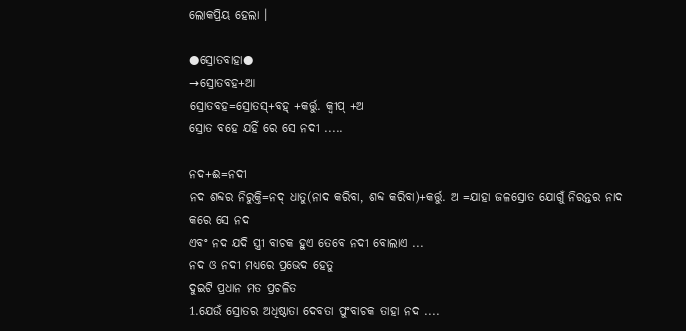ଲୋକପ୍ରିୟ ହେଲା ।

●ସ୍ରୋତବାହା●
→ସ୍ରୋତବହ+ଆ
ସ୍ରୋତବହ=ସ୍ରୋତସ୍+ବହ୍ +କର୍ତ୍ତୁ. କ୍ବୀପ୍ +ଅ
ସ୍ରୋତ ବହେ ଯହିଁ ରେ ସେ ନଦୀ .....

ନଦ+ଈ=ନଦୀ
ନଦ ଶବ୍ଦର ନିରୁକ୍ତି=ନଦ୍ ଧାତୁ(ନାଦ କରିବା, ଶବ୍ଦ କରିବା)+କର୍ତ୍ତୁ. ଅ =ଯାହା ଜଳସ୍ରୋତ ଯୋଗୁଁ ନିରନ୍ତର ନାଦ କରେ ସେ ନଦ
ଏବଂ ନଦ ଯଦି ସ୍ତ୍ରୀ ବାଚକ ହୁଏ ତେବେ ନଦୀ ବୋଲାଏ ...
ନଦ ଓ ନଦୀ ମଧ୍ୟରେ ପ୍ରଭେଦ ହେତୁ
ଦୁଇଟି ପ୍ରଧାନ ମତ ପ୍ରଚଳିତ
1.ଯେଉଁ ସ୍ରୋତର ଅଧିଷ୍ଠାତା ଦେବତା ପୁଂବାଚକ ତାହା ନଦ ....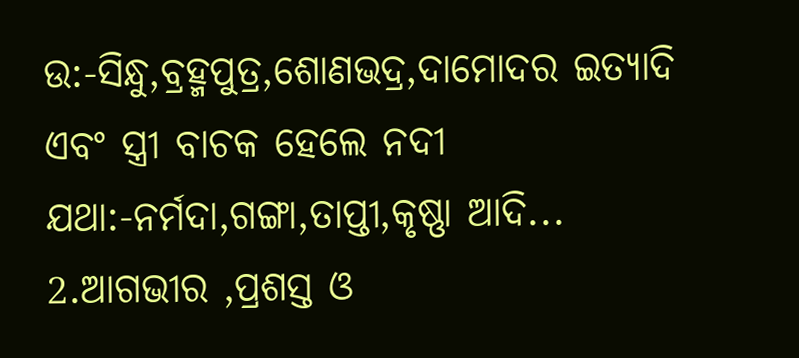ଉ:-ସିନ୍ଧୁ,ବ୍ରହ୍ମପୁତ୍ର,ଶୋଣଭଦ୍ର,ଦାମୋଦର ଇତ୍ୟାଦି
ଏବଂ ସ୍ତ୍ରୀ ବାଚକ ହେଲେ ନଦୀ
ଯଥା:-ନର୍ମଦା,ଗଙ୍ଗା,ତାପ୍ତୀ,କୃଷ୍ଣା ଆଦି...
2.ଆଗଭୀର ,ପ୍ରଶସ୍ତ ଓ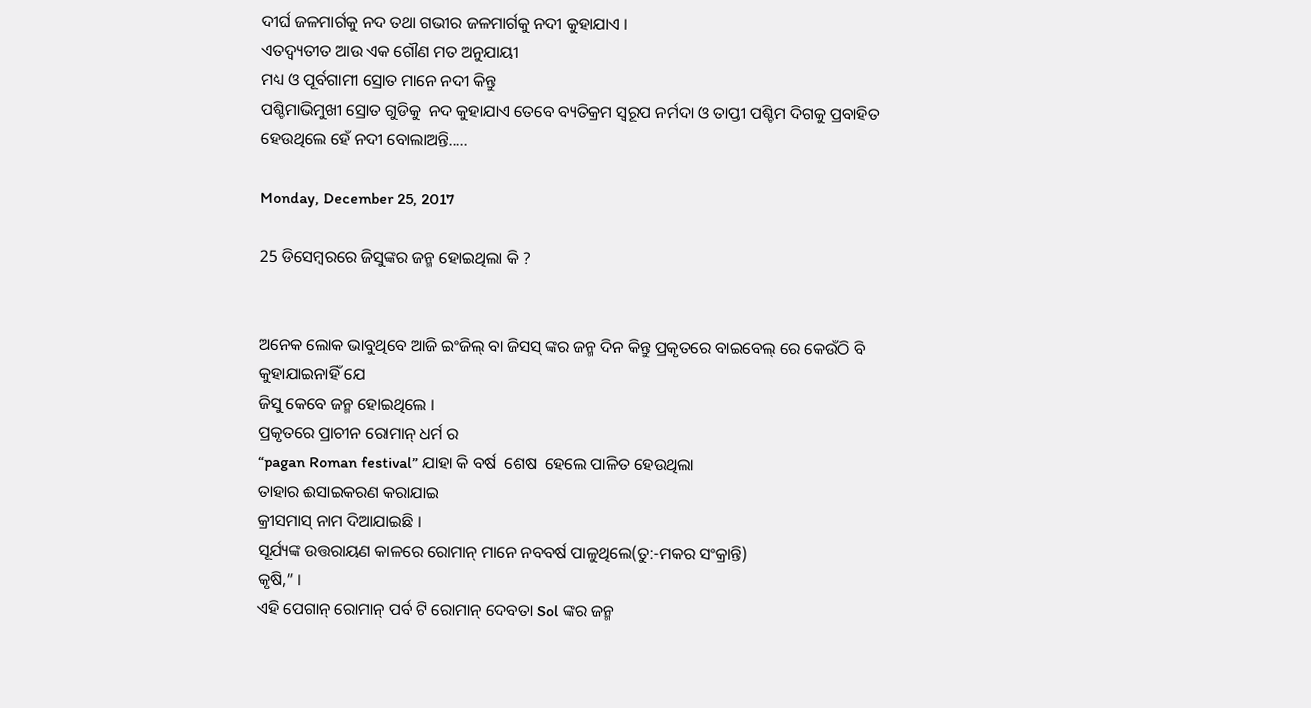ଦୀର୍ଘ ଜଳମାର୍ଗକୁ ନଦ ତଥା ଗଭୀର ଜଳମାର୍ଗକୁ ନଦୀ କୁହାଯାଏ ।
ଏତଦ୍ବ୍ୟତୀତ ଆଉ ଏକ ଗୌଣ ମତ ଅନୁଯାୟୀ
ମଧ୍ୟ ଓ ପୂର୍ବଗାମୀ ସ୍ରୋତ ମାନେ ନଦୀ କିନ୍ତୁ
ପଶ୍ଚିମାଭିମୁଖୀ ସ୍ରୋତ ଗୁଡିକୁ  ନଦ କୁହାଯାଏ ତେବେ ବ୍ୟତିକ୍ରମ ସ୍ଵରୂପ ନର୍ମଦା ଓ ତାପ୍ତୀ ପଶ୍ଚିମ ଦିଗକୁ ପ୍ରବାହିତ ହେଉଥିଲେ ହେଁ ନଦୀ ବୋଲାଅନ୍ତି.....

Monday, December 25, 2017

25 ଡିସେମ୍ବରରେ ଜିସୁଙ୍କର ଜନ୍ମ ହୋଇଥିଲା କି ?


ଅନେକ ଲୋକ ଭାବୁଥିବେ ଆଜି ଇଂଜିଲ୍ ବା ଜିସସ୍ ଙ୍କର ଜନ୍ମ ଦିନ କିନ୍ତୁ ପ୍ରକୃତରେ ବାଇବେଲ୍ ରେ କେଉଁଠି ବି କୁହାଯାଇନାହିଁ ଯେ
ଜିସୁ କେବେ ଜନ୍ମ ହୋଇଥିଲେ ।
ପ୍ରକୃତରେ ପ୍ରାଚୀନ ରୋମାନ୍ ଧର୍ମ ର
“pagan Roman festival” ଯାହା କି ବର୍ଷ  ଶେଷ  ହେଲେ ପାଳିତ ହେଉଥିଲା
ତାହାର ଈସାଇକରଣ କରାଯାଇ
କ୍ରୀସମାସ୍ ନାମ ଦିଆଯାଇଛି ।
ସୂର୍ଯ୍ୟଙ୍କ ଉତ୍ତରାୟଣ କାଳରେ ରୋମାନ୍ ମାନେ ନବବର୍ଷ ପାଳୁଥିଲେ(ତୁ:-ମକର ସଂକ୍ରାନ୍ତି)
କୃଷି,” ।
ଏହି ପେଗାନ୍ ରୋମାନ୍ ପର୍ବ ଟି ରୋମାନ୍ ଦେବତା Sol ଙ୍କର ଜନ୍ମ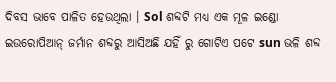ଦିବସ ଭାବେ ପାଳିତ ହେଉଥିଲା । Sol ଶବ୍ଦଟି ମଧ୍ୟ ଏକ ମୂଳ ଇଣ୍ଡୋ ଇଉରୋପିଆନ୍ ଜର୍ମାନ ଶବ୍ଦରୁ ଆସିଅଛି ଯହିଁ ରୁ ଗୋଟିଏ ପଟେ sun ଭଳି ଶବ୍ଦ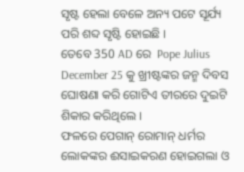ସୃଷ୍ଟ ହେଲା ବେଳେ ଅନ୍ୟ ପଟେ ସୂର୍ଯ୍ୟ ପରି ଶବ୍ଦ ସୃଷ୍ଟି ହୋଇଛି ।
ତେବେ 350 AD ରେ  Pope Julius  December 25 କୁ ଖ୍ରୀଷ୍ଟଙ୍କର ଜନ୍ମ ଦିବସ ଘୋଷଣା କରି ଗୋଟିଏ ତୀରରେ ଦୁଇଟି ଶିକାର କରିଥିଲେ ।
ଫଳରେ ପେଗାନ୍ ରୋମାନ୍ ଧର୍ମର ଲୋକଙ୍କର ଈସାଇକରଣ ହୋଇଗଲା ଓ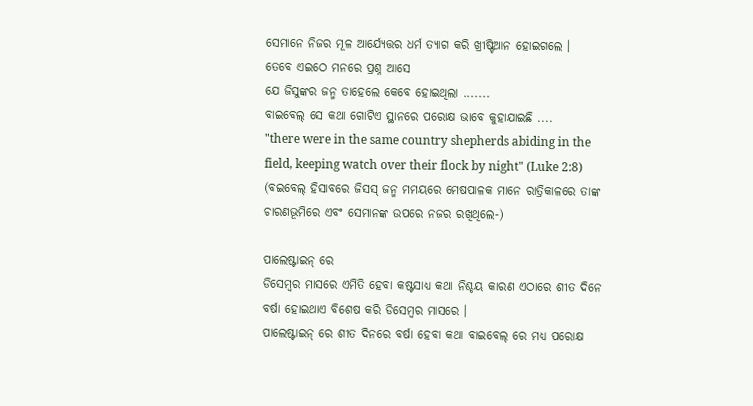ସେମାନେ ନିଜର ମୂଳ ଆର୍ଯ୍ୟେତ୍ତର ଧର୍ମ ତ୍ୟାଗ କରି ଖ୍ରୀଷ୍ଟିଆନ ହୋଇଗଲେ ।
ତେବେ ଏଇଠେ ମନରେ ପ୍ରଶ୍ନ ଆସେ
ଯେ ଜିସୁଙ୍କର ଜନ୍ମ ତାହେଲେ କେବେ ହୋଇଥିଲା .......
ବାଇବେଲ୍ ସେ କଥା ଗୋଟିଏ ସ୍ଥାନରେ ପରୋକ୍ଷ ଭାବେ କୁହାଯାଇଛି ....
"there were in the same country shepherds abiding in the field, keeping watch over their flock by night" (Luke 2:8)
(ବଇବେଲ୍ ହିସାବରେ ଜିସସ୍ ଜନ୍ମ ମମୟରେ ମେଷପାଳକ ମାନେ ରାତ୍ରିକାଳରେ ତାଙ୍କ ଚାରଣଭୂମିରେ ଏବଂ ସେମାନଙ୍କ ଉପରେ ନଜର ରଖିଥିଲେ-)

ପାଲେଷ୍ଟାଇନ୍ ରେ
ଡିସେମ୍ବର ମାସରେ ଏମିତି ହେବା କଷ୍ଟସାଧ୍ୟ କଥା ନିଶ୍ଚୟ କାରଣ ଏଠାରେ ଶୀତ ଦିନେ ବର୍ଷା ହୋଇଥାଏ ବିଶେଷ କରି ଡିସେମ୍ବର ମାସରେ ।
ପାଲେଷ୍ଟାଇନ୍ ରେ ଶୀତ ଦିନରେ ବର୍ଷା ହେବା କଥା ବାଇବେଲ୍ ରେ ମଧ୍ୟ ପରୋକ୍ଷ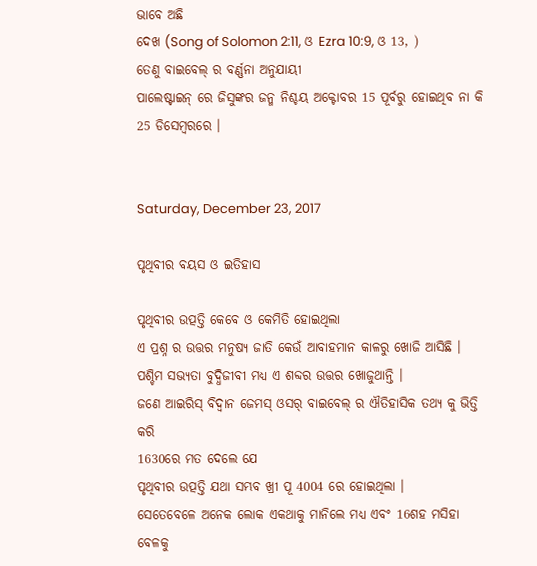ଭାବେ ଅଛି
ଦେଖ (Song of Solomon 2:11, ଓ Ezra 10:9, ଓ 13, )
ତେଣୁ ବାଇବେଲ୍ ର ବର୍ଣ୍ଣନା ଅନୁଯାୟୀ
ପାଲେଷ୍ଟାଇନ୍ ରେ ଜିସୁଙ୍କର ଜନ୍ମ ନିଶ୍ଚୟ ଅକ୍ଟୋବର 15 ପୂର୍ବରୁ ହୋଇଥିବ ନା କି 25 ଡିସେମ୍ବରରେ ।


Saturday, December 23, 2017

ପୃଥିବୀର ବୟସ ଓ ଇତିହାସ

ପୃଥିବୀର ଉତ୍ପତ୍ତି କେବେ ଓ କେମିତି ହୋଇଥିଲା
ଏ ପ୍ରଶ୍ନ ର ଉତ୍ତର ମନୁଷ୍ୟ ଜାତି କେଉଁ ଆବାହମାନ କାଳରୁ ଖୋଜି ଆସିଛି ।
ପଶ୍ଚିମ ସଭ୍ୟତା ବୁଦ୍ଧିଜୀବୀ ମଧ୍ୟ ଏ ଶବ୍ଦର ଉତ୍ତର ଖୋଜୁଥାନ୍ତି ।
ଜଣେ ଆଇରିସ୍ ବିଦ୍ଵାନ ଜେମସ୍ ଓସର୍ ବାଇବେଲ୍ ର ଐତିହାସିକ ତଥ୍ୟ କୁ ଭିତ୍ତି କରି
1630ରେ ମତ ଦେଲେ ଯେ
ପୃଥିବୀର ଉତ୍ପତ୍ତି ଯଥା ସମ୍ଭବ ଖ୍ରୀ ପୂ 4004 ରେ ହୋଇଥିଲା ।
ସେତେବେଳେ ଅନେକ ଲୋକ ଏକଥାକୁ ମାନିଲେ ମଧ୍ୟ ଏବଂ 16ଶହ ମସିହା ବେଳକୁ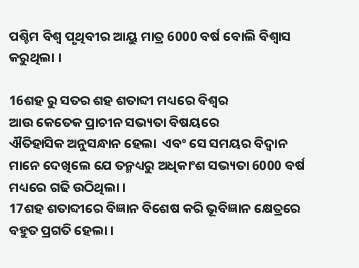ପଶ୍ଚିମ ବିଶ୍ଵ ପୃଥିବୀର ଆୟୁ ମାତ୍ର 6000 ବର୍ଷ ବୋଲି ବିଶ୍ଵାସ କରୁଥିଲା ।

16ଶହ ରୁ ସତର ଶହ ଶତାବ୍ଦୀ ମଧ୍ୟରେ ବିଶ୍ଵର
ଆଉ କେତେକ ପ୍ରାଚୀନ ସଭ୍ୟତା ବିଷୟରେ
ଐତିହାସିକ ଅନୁସନ୍ଧାନ ହେଲା  ଏବଂ ସେ ସମୟର ବିଦ୍ଵାନ ମାନେ ଦେଖିଲେ ଯେ ତନ୍ମଧ୍ୟରୁ ଅଧିକାଂଶ ସଭ୍ୟତା 6000 ବର୍ଷ ମଧ୍ୟରେ ଗଢି ଉଠିଥିଲା ।
17ଶହ ଶତାବ୍ଦୀରେ ବିଜ୍ଞାନ ବିଶେଷ କରି ଭୂବିଜ୍ଞାନ କ୍ଷେତ୍ରରେ ବହୁତ ପ୍ରଗତି ହେଲା ।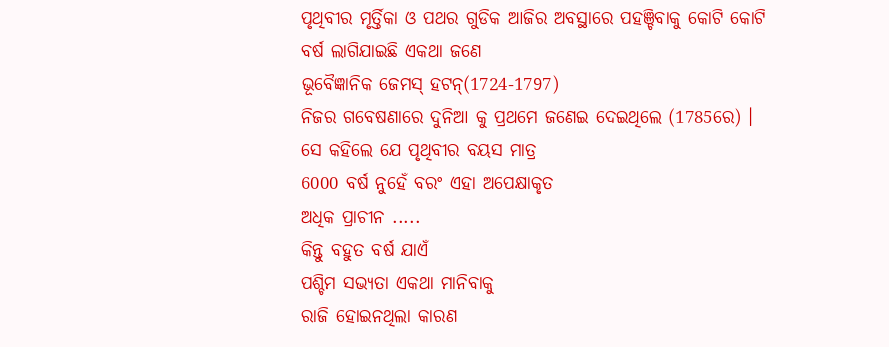ପୃଥିବୀର ମୃର୍ତ୍ତିକା ଓ ପଥର ଗୁଡିକ ଆଜିର ଅବସ୍ଥାରେ ପହଞ୍ଚିବାକୁ କୋଟି କୋଟି ବର୍ଷ ଲାଗିଯାଇଛି ଏକଥା ଜଣେ
ଭୂବୈଜ୍ଞାନିକ ଜେମସ୍ ହଟନ୍(1724-1797)
ନିଜର ଗବେଷଣାରେ ଦୁନିଆ କୁ ପ୍ରଥମେ ଜଣେଇ ଦେଇଥିଲେ (1785ରେ) ।
ସେ କହିଲେ ଯେ ପୃଥିବୀର ବୟସ ମାତ୍ର
6000 ବର୍ଷ ନୁହେଁ ବରଂ ଏହା ଅପେକ୍ଷାକୃତ
ଅଧିକ ପ୍ରାଚୀନ .....
କିନ୍ତୁ ବହୁତ ବର୍ଷ ଯାଏଁ
ପଶ୍ଚିମ ସଭ୍ୟତା ଏକଥା ମାନିବାକୁ
ରାଜି ହୋଇନଥିଲା କାରଣ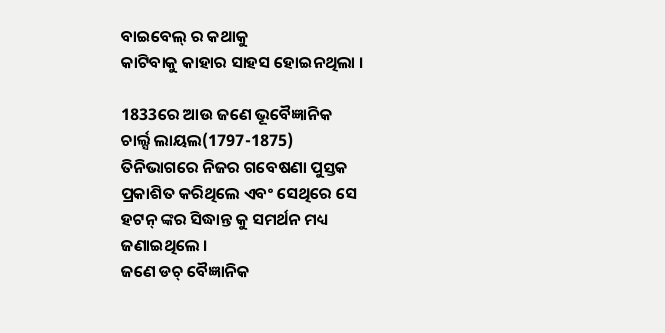ବାଇବେଲ୍ ର କଥାକୁ
କାଟିବାକୁ କାହାର ସାହସ ହୋଇନଥିଲା ।

1833ରେ ଆଉ ଜଣେ ଭୂବୈଜ୍ଞାନିକ
ଚାର୍ଲ୍ସ ଲାୟଲ(1797-1875)
ତିନିଭାଗରେ ନିଜର ଗବେଷଣା ପୁସ୍ତକ ପ୍ରକାଶିତ କରିଥିଲେ ଏବଂ ସେଥିରେ ସେ
ହଟନ୍ ଙ୍କର ସିଦ୍ଧାନ୍ତ କୁ ସମର୍ଥନ ମଧ୍ୟ ଜଣାଇଥିଲେ ।
ଜଣେ ଡଚ୍ ବୈଜ୍ଞାନିକ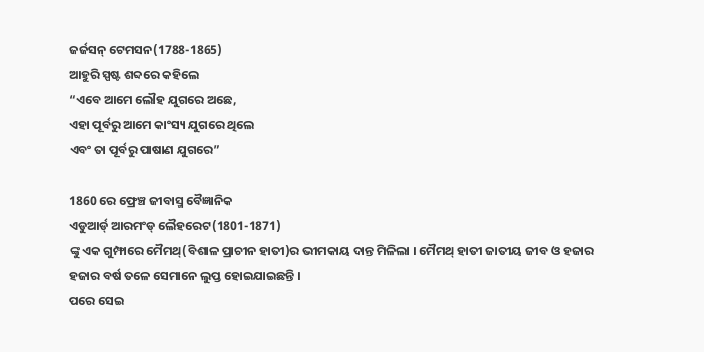ଜର୍ଜସନ୍ ଟେମସନ(1788-1865)
ଆହୁରି ସ୍ପଷ୍ଟ ଶବ୍ଦରେ କହିଲେ
“ଏବେ ଆମେ ଲୌହ ଯୁଗରେ ଅଛେ,
ଏହା ପୂର୍ବରୁ ଆମେ କାଂସ୍ୟ ଯୁଗରେ ଥିଲେ
ଏବଂ ତା ପୂର୍ବରୁ ପାଷାଣ ଯୁଗରେ”

1860 ରେ ଫ୍ରେଞ୍ଚ ଜୀବାସ୍ମ ବୈଜ୍ଞାନିକ
ଏଡୁଆର୍ଡ୍ ଆରମଂଡ୍ ଲୈହରେଟ(1801-1871)
ଙ୍କୁ ଏକ ଗୁମ୍ଫାରେ ମୈମଥ୍(ବିଶାଳ ପ୍ରାଚୀନ ହାତୀ)ର ଭୀମକାୟ ଦାନ୍ତ ମିଳିଲା । ମୈମଥ୍ ହାତୀ ଜାତୀୟ ଜୀବ ଓ ହଜାର ହଜାର ବର୍ଷ ତଳେ ସେମାନେ ଲୁପ୍ତ ହୋଇଯାଇଛନ୍ତି ।
ପରେ ସେଇ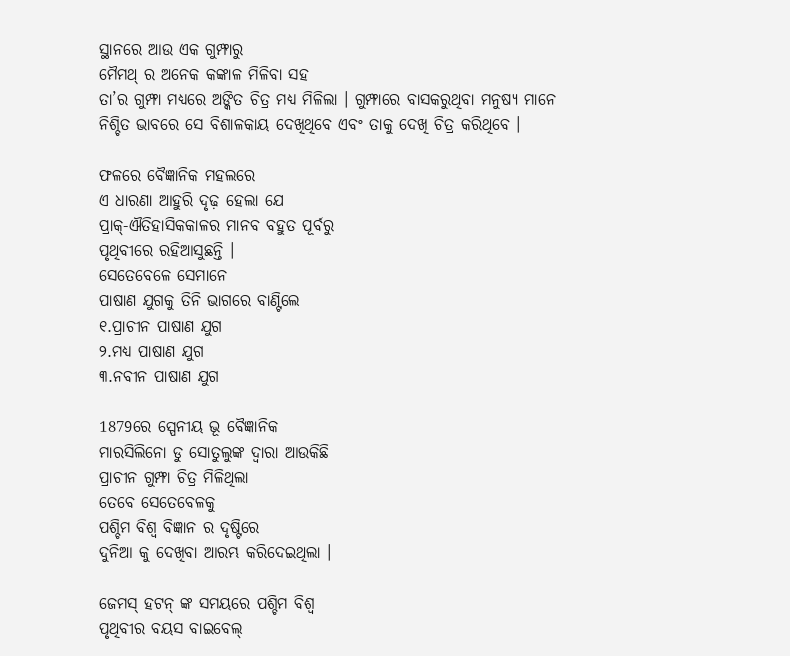ସ୍ଥାନରେ ଆଉ ଏକ ଗୁମ୍ଫାରୁ
ମୈମଥ୍ ର ଅନେକ କଙ୍କାଳ ମିଳିବା ସହ
ତା’ର ଗୁମ୍ଫା ମଧ୍ୟରେ ଅଙ୍କିତ ଚିତ୍ର ମଧ୍ୟ ମିଳିଲା । ଗୁମ୍ଫାରେ ବାସକରୁଥିବା ମନୁଷ୍ୟ ମାନେ
ନିଶ୍ଚିତ ଭାବରେ ସେ ବିଶାଳକାୟ ଦେଖିଥିବେ ଏବଂ ତାକୁ ଦେଖି ଚିତ୍ର କରିଥିବେ ।

ଫଳରେ ବୈଜ୍ଞାନିକ ମହଲରେ
ଏ ଧାରଣା ଆହୁରି ଦୃଢ଼ ହେଲା ଯେ
ପ୍ରାକ୍-ଐତିହାସିକକାଳର ମାନବ ବହୁତ ପୂର୍ବରୁ
ପୃଥିବୀରେ ରହିଆସୁଛନ୍ତି ।
ସେତେବେଳେ ସେମାନେ
ପାଷାଣ ଯୁଗକୁ ତିନି ଭାଗରେ ବାଣ୍ଟିଲେ
୧.ପ୍ରାଚୀନ ପାଷାଣ ଯୁଗ
୨.ମଧ୍ୟ ପାଷାଣ ଯୁଗ
୩.ନବୀନ ପାଷାଣ ଯୁଗ

1879ରେ ସ୍ପେନୀୟ ଭୂ ବୈଜ୍ଞାନିକ
ମାରସିଲିନୋ ଡୁ ସୋତୁଲୁଙ୍କ ଦ୍ଵାରା ଆଉକିଛି
ପ୍ରାଚୀନ ଗୁମ୍ଫା ଚିତ୍ର ମିଳିଥିଲା
ତେବେ ସେତେବେଳକୁ
ପଶ୍ଚିମ ବିଶ୍ଵ ବିଜ୍ଞାନ ର ଦୃଷ୍ଟିରେ
ଦୁନିଆ କୁ ଦେଖିବା ଆରମ୍ଭ କରିଦେଇଥିଲା ।

ଜେମସ୍ ହଟନ୍ ଙ୍କ ସମୟରେ ପଶ୍ଚିମ ବିଶ୍ଵ
ପୃଥିବୀର ବୟସ ବାଇବେଲ୍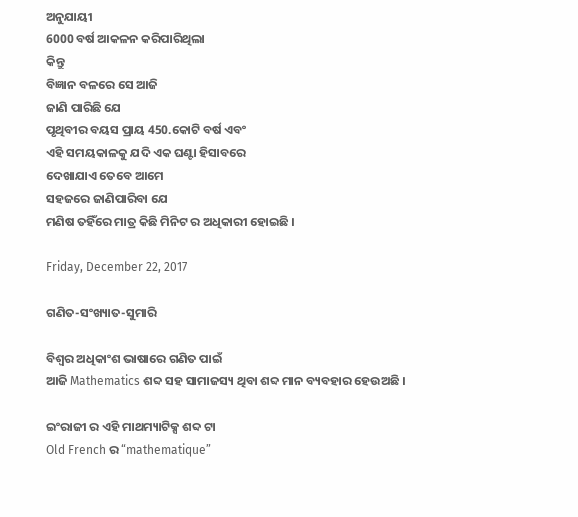ଅନୁଯାୟୀ
6000 ବର୍ଷ ଆକଳନ କରିପାରିଥିଲା
କିନ୍ତୁ
ବିଜ୍ଞାନ ବଳରେ ସେ ଆଜି
ଜାଣି ପାରିଛି ଯେ
ପୃଥିବୀର ବୟସ ପ୍ରାୟ 450.କୋଟି ବର୍ଷ ଏବଂ
ଏହି ସମୟକାଳକୁ ଯଦି ଏକ ଘଣ୍ଟା ହିସାବରେ
ଦେଖାଯାଏ ତେବେ ଆମେ
ସହଜରେ ଜାଣିପାରିବା ଯେ
ମଣିଷ ତହିଁରେ ମାତ୍ର କିଛି ମିନିଟ ର ଅଧିକାରୀ ହୋଇଛି ।

Friday, December 22, 2017

ଗଣିତ-ସଂଖ୍ୟାତ-ସୁମାରି

ବିଶ୍ଵର ଅଧିକାଂଶ ଭାଷାରେ ଗଣିତ ପାଇଁ
ଆଜି Mathematics ଶବ୍ଦ ସହ ସାମାଜସ୍ୟ ଥିବା ଶବ୍ଦ ମାନ ବ୍ୟବହାର ହେଉଅଛି ।

ଇଂରାଜୀ ର ଏହି ମାଥମ୍ୟାଟିକ୍ସ ଶବ୍ଦ ଟା
Old French ର “mathematique”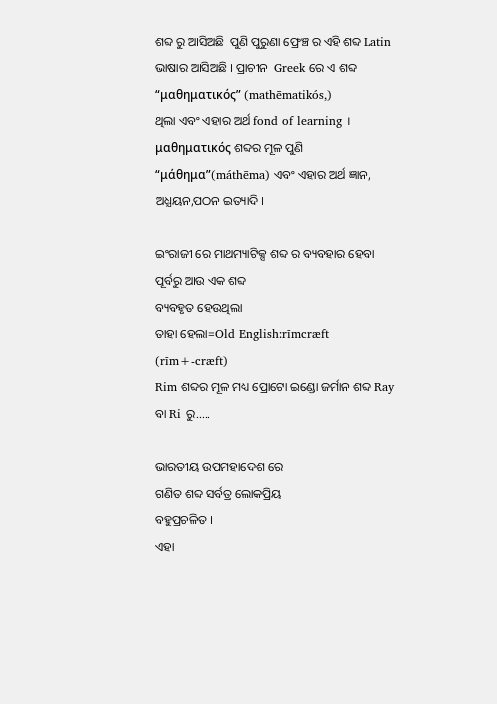ଶବ୍ଦ ରୁ ଆସିଅଛି  ପୁଣି ପୁରୁଣା ଫ୍ରେଞ୍ଚ ର ଏହି ଶବ୍ଦ Latin ଭାଷାର ଆସିଅଛି । ପ୍ରାଚୀନ  Greek ରେ ଏ ଶବ୍ଦ “μαθηματικός” (mathēmatikós,)
ଥିଲା ଏବଂ ଏହାର ଅର୍ଥ fond of learning ।
μαθηματικός ଶବ୍ଦର ମୂଳ ପୁଣି
“μάθημα”(máthēma) ଏବଂ ଏହାର ଅର୍ଥ ଜ୍ଞାନ, ଅଧ୍ଯୟନ,ପଠନ ଇତ୍ୟାଦି ।

ଇଂରାଜୀ ରେ ମାଥମ୍ୟାଟିକ୍ସ ଶବ୍ଦ ର ବ୍ୟବହାର ହେବା ପୂର୍ବରୁ ଆଉ ଏକ ଶବ୍ଦ
ବ୍ୟବହୃତ ହେଉଥିଲା
ତାହା ହେଲା=Old English:rīmcræft
(rīm+-cræft)
Rim ଶବ୍ଦର ମୂଳ ମଧ୍ୟ ପ୍ରୋଟୋ ଇଣ୍ଡୋ ଜର୍ମାନ ଶବ୍ଦ Ray ବା Ri ରୁ.....

ଭାରତୀୟ ଉପମହାଦେଶ ରେ
ଗଣିତ ଶବ୍ଦ ସର୍ବତ୍ର ଲୋକପ୍ରିୟ
ବହୁପ୍ରଚଳିତ ।
ଏହା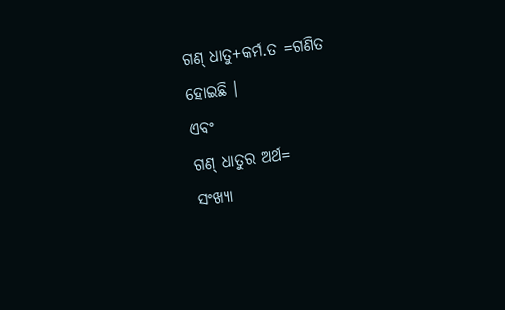ଗଣ୍ ଧାତୁ+କର୍ମ.ତ =ଗଣିତ
ହୋଇଛି ।
ଏବଂ
ଗଣ୍ ଧାତୁର ଅର୍ଥ=
ସଂଖ୍ୟା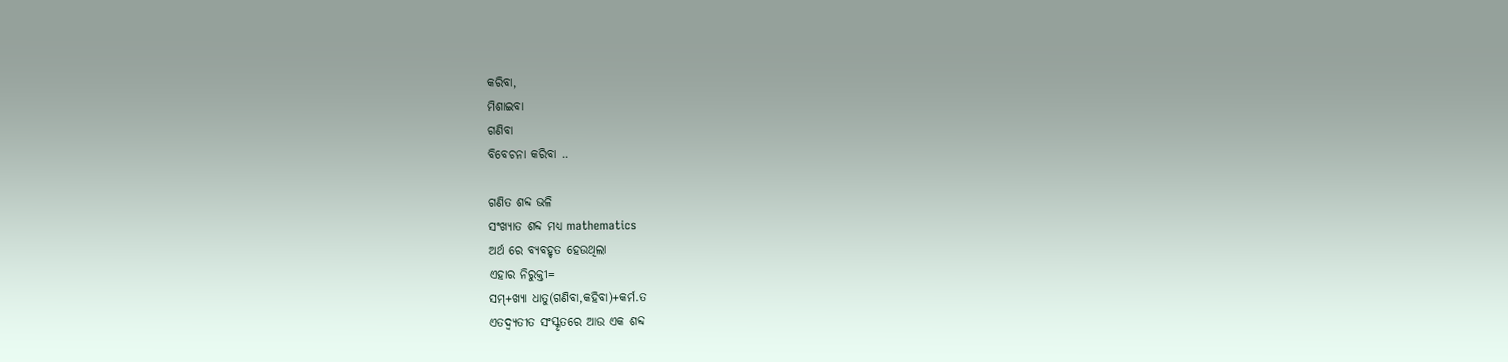କରିବା,
ମିଶାଇବା
ଗଣିବା
ବିବେଚନା କରିବା ..

ଗଣିତ ଶବ୍ଦ ଭଳି
ସଂଖ୍ୟାତ ଶବ୍ଦ ମଧ୍ୟ mathematics
ଅର୍ଥ ରେ ବ୍ୟବହୃତ ହେଉଥିଲା
ଏହାର ନିରୁକ୍ତୀ=
ସମ୍+ଖ୍ୟା ଧାତୁ(ଗଣିବା,କହିବା)+କର୍ମ.ତ
ଏତଦ୍ବ୍ୟତୀତ ସଂସ୍କୃତରେ ଆଉ ଏକ ଶବ୍ଦ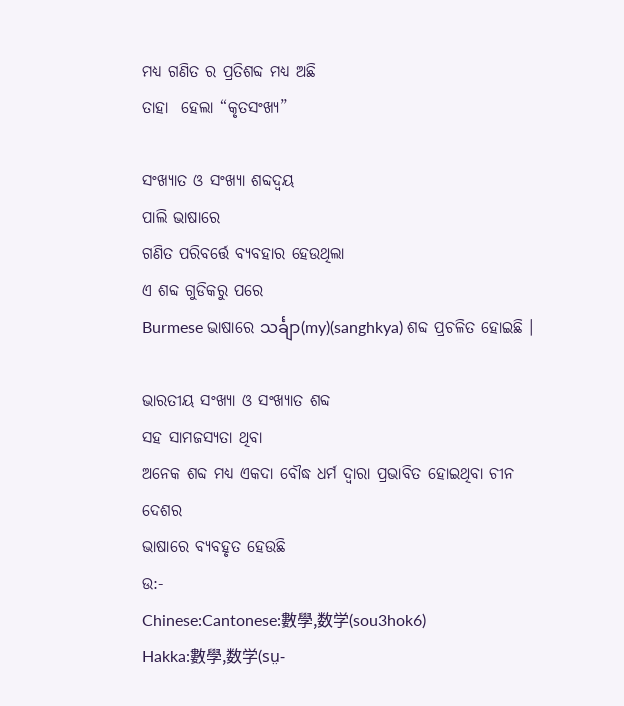ମଧ୍ୟ ଗଣିତ ର ପ୍ରତିଶବ୍ଦ ମଧ୍ୟ ଅଛି
ତାହା  ହେଲା “କୃତସଂଖ୍ୟ”

ସଂଖ୍ୟାତ ଓ ସଂଖ୍ୟା ଶବ୍ଦଦ୍ଵୟ
ପାଲି ଭାଷାରେ
ଗଣିତ ପରିବର୍ତ୍ତେ ବ୍ୟବହାର ହେଉଥିଲା
ଏ ଶବ୍ଦ ଗୁଡିକରୁ ପରେ
Burmese ଭାଷାରେ သင်္ချာ(my)(sanghkya) ଶବ୍ଦ ପ୍ରଚଳିତ ହୋଇଛି ।

ଭାରତୀୟ ସଂଖ୍ୟା ଓ ସଂଖ୍ୟାତ ଶବ୍ଦ
ସହ ସାମଜସ୍ୟତା ଥିବା
ଅନେକ ଶବ୍ଦ ମଧ୍ୟ ଏକଦା ବୌଦ୍ଧ ଧର୍ମ ଦ୍ବାରା ପ୍ରଭାବିତ ହୋଇଥିବା ଚୀନ ଦେଶର
ଭାଷାରେ ବ୍ୟବହୃତ ହେଉଛି
ଉ:-
Chinese:Cantonese:數學,数学(sou3hok6)
Hakka:數學,数学(sṳ-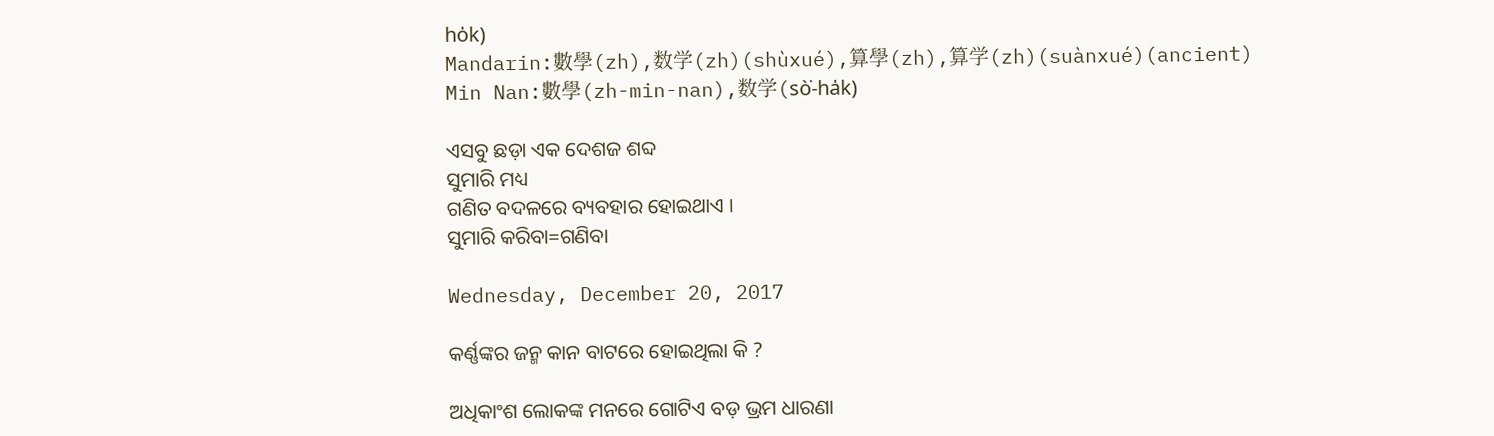ho̍k)
Mandarin:數學(zh),数学(zh)(shùxué),算學(zh),算学(zh)(suànxué)(ancient)
Min Nan:數學(zh-min-nan),数学(sò͘-ha̍k)

ଏସବୁ ଛଡ଼ା ଏକ ଦେଶଜ ଶବ୍ଦ
ସୁମାରି ମଧ୍ୟ
ଗଣିତ ବଦଳରେ ବ୍ୟବହାର ହୋଇଥାଏ ।
ସୁମାରି କରିବା=ଗଣିବା

Wednesday, December 20, 2017

କର୍ଣ୍ଣଙ୍କର ଜନ୍ମ କାନ ବାଟରେ ହୋଇଥିଲା କି ?

ଅଧିକାଂଶ ଲୋକଙ୍କ ମନରେ ଗୋଟିଏ ବଡ଼ ଭ୍ରମ ଧାରଣା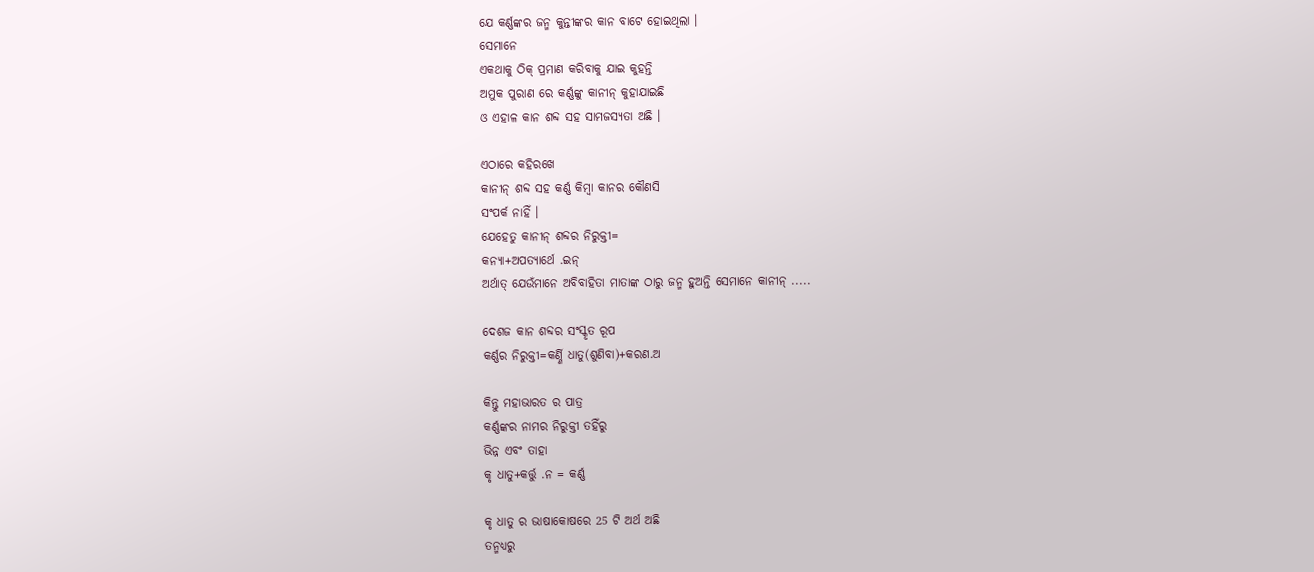ଯେ କର୍ଣ୍ଣଙ୍କର ଜନ୍ମ କୁନ୍ତୀଙ୍କର କାନ ବାଟେ ହୋଇଥିଲା ।
ସେମାନେ
ଏକଥାକୁ ଠିକ୍ ପ୍ରମାଣ କରିବାକୁ ଯାଇ କୁହନ୍ତି
ଅମୁକ ପୁରାଣ ରେ କର୍ଣ୍ଣଙ୍କୁ କାନୀନ୍ କୁହାଯାଇଛି
ଓ ଏହାଳ କାନ ଶବ୍ଦ ସହ ସାମଜସ୍ୟତା ଅଛି ।

ଏଠାରେ କହିରଖେ
କାନୀନ୍ ଶବ୍ଦ ସହ କର୍ଣ୍ଣ କିମ୍ବା କାନର କୌଣସି
ସଂପର୍କ ନାହିଁ ।
ଯେହେତୁ କାନୀନ୍ ଶବ୍ଦର ନିରୁକ୍ତୀ=
କନ୍ୟା+ଅପତ୍ୟାର୍ଥେ .ଇନ୍
ଅର୍ଥାତ୍ ଯେଉଁମାନେ ଅବିବାହିତା ମାତାଙ୍କ ଠାରୁ ଜନ୍ମ ହୁଅନ୍ତି ସେମାନେ କାନୀନ୍ .....

ଦେଶଜ କାନ ଶବ୍ଦର ସଂସ୍କୃତ ରୂପ
କର୍ଣ୍ଣର ନିରୁକ୍ତୀ=କର୍ଣ୍ଣି ଧାତୁ(ଶୁଣିବା)+କରଣ.ଅ

କିନ୍ତୁ ମହାଭାରତ ର ପାତ୍ର
କର୍ଣ୍ଣଙ୍କର ନାମର ନିରୁକ୍ତୀ ତହିଁରୁ
ଭିନ୍ନ ଏବଂ ତାହା
କୃ ଧାତୁ+କର୍ତ୍ତୁ .ନ = କର୍ଣ୍ଣ

କୃ ଧାତୁ ର ଭାଷାକୋଷରେ 25 ଟି ଅର୍ଥ ଅଛି
ତନ୍ମଧ୍ୟରୁ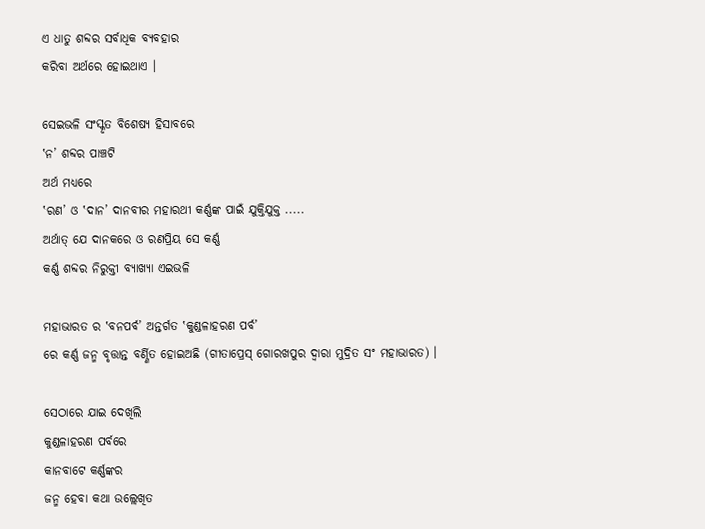ଏ ଧାତୁ ଶବ୍ଦର ସର୍ବାଧିକ ବ୍ୟବହାର
କରିବା ଅର୍ଥରେ ହୋଇଥାଏ ।

ସେଇଭଳି ସଂସ୍କୃତ ବିଶେଷ୍ୟ ହିସାବରେ
‛ନ’ ଶବ୍ଦର ପାଞ୍ଚଟି
ଅର୍ଥ ମଧ୍ୟରେ
‛ରଣ’ ଓ ‛ଦାନ’ ଦାନବୀର ମହାରଥୀ କର୍ଣ୍ଣଙ୍କ ପାଇଁ ଯୁକ୍ତିଯୁକ୍ତ .....
ଅର୍ଥାତ୍ ଯେ ଦାନକରେ ଓ ରଣପ୍ରିୟ ସେ କର୍ଣ୍ଣ
କର୍ଣ୍ଣ ଶବ୍ଦର ନିରୁକ୍ତୀ ବ୍ୟାଖ୍ୟା ଏଇଭଳି

ମହାଭାରତ ର ‛ବନପର୍ବ’ ଅନ୍ତର୍ଗତ ‛କୁଣ୍ଡଳାହରଣ ପର୍ବ’
ରେ କର୍ଣ୍ଣ ଜନ୍ମ ବୃତ୍ତାନ୍ତ ବର୍ଣ୍ଣିତ ହୋଇଅଛି (ଗୀତାପ୍ରେସ୍ ଗୋରଖପୁର ଦ୍ଵାରା ମୁଦ୍ରିତ ସଂ ମହାଭାରତ) ।

ସେଠାରେ ଯାଇ ଦେଖିଲି
କୁଣ୍ଡଳାହରଣ ପର୍ବରେ
କାନବାଟେ କର୍ଣ୍ଣଙ୍କର
ଜନ୍ମ ହେବା କଥା ଉଲ୍ଲେଖିତ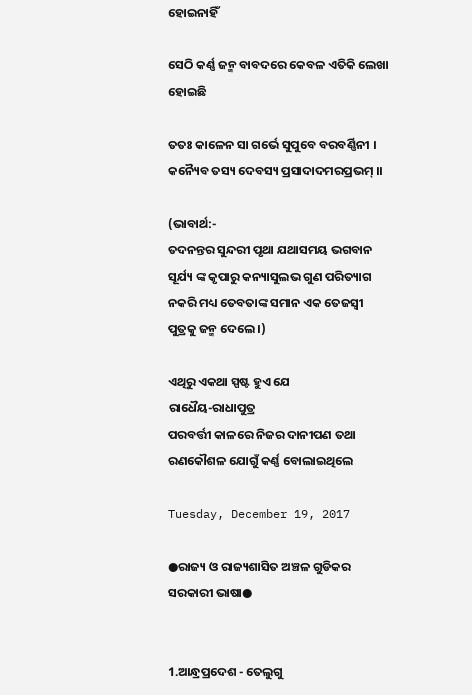ହୋଇନାହିଁ

ସେଠି କର୍ଣ୍ଣ ଜନ୍ମ ବାବଦରେ କେବଳ ଏତିକି ଲେଖା ହୋଇଛି

ତତଃ କାଳେନ ସା ଗର୍ଭେ ସୁପୁବେ ବରବର୍ଣ୍ଣିନୀ ।
କନ୍ୟୈବ ତସ୍ୟ ଦେବସ୍ୟ ପ୍ରସାଦାଦମରପ୍ରଭମ୍ ।।

(ଭାବାର୍ଥ:-
ତଦନନ୍ତର ସୁନ୍ଦରୀ ପୃଥା ଯଥାସମୟ ଭଗବାନ ସୂର୍ଯ୍ୟ ଙ୍କ କୃପାରୁ କନ୍ୟାସୁଲଭ ଗୁଣ ପରିତ୍ୟାଗ ନକରି ମଧ୍ୟ ତେବତାଙ୍କ ସମାନ ଏକ ତେଜସ୍ଵୀ ପୁତ୍ରକୁ ଜନ୍ମ ଦେଲେ ।)

ଏଥିରୁ ଏକଥା ସ୍ପଷ୍ଟ ହୁଏ ଯେ
ରାଧୈୟ-ରାଧାପୁତ୍ର
ପରବର୍ତ୍ତୀ କାଳରେ ନିଜର ଦାନୀପଣ ତଥା ରଣକୌଶଳ ଯୋଗୁଁ କର୍ଣ୍ଣ ବୋଲାଇଥିଲେ

Tuesday, December 19, 2017

●ରାଜ୍ୟ ଓ ରାଜ୍ୟଶାସିତ ଅଞ୍ଚଳ ଗୁଡିକର ସରକାରୀ ଭାଷା●


1.ଆନ୍ଧ୍ରପ୍ରଦେଶ - ତେଲୁଗୁ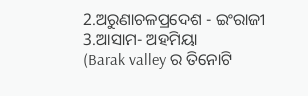2.ଅରୁଣାଚଳପ୍ରଦେଶ - ଇଂରାଜୀ
3.ଆସାମ- ଅହମିୟା
(Barak valley ର ତିନୋଟି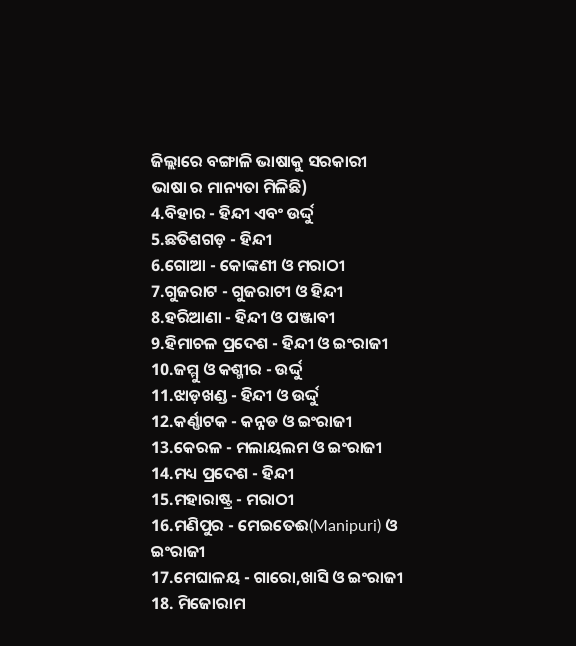ଜିଲ୍ଲାରେ ବଙ୍ଗାଳି ଭାଷାକୁ ସରକାରୀ ଭାଷା ର ମାନ୍ୟତା ମିଳିଛି)
4.ବିହାର - ହିନ୍ଦୀ ଏବଂ ଉର୍ଦ୍ଦୁ
5.ଛତିଶଗଡ଼ - ହିନ୍ଦୀ
6.ଗୋଆ - କୋଙ୍କଣୀ ଓ ମରାଠୀ
7.ଗୁଜରାଟ - ଗୁଜରାଟୀ ଓ ହିନ୍ଦୀ
8.ହରିଆଣା - ହିନ୍ଦୀ ଓ ପଞ୍ଜାବୀ
9.ହିମାଚଳ ପ୍ରଦେଶ - ହିନ୍ଦୀ ଓ ଇଂରାଜୀ
10.ଜମ୍ମୁ ଓ କଶ୍ମୀର - ଉର୍ଦ୍ଦୁ
11.ଝାଡ଼ଖଣ୍ଡ - ହିନ୍ଦୀ ଓ ଉର୍ଦ୍ଦୁ
12.କର୍ଣ୍ଣାଟକ - କନ୍ନଡ ଓ ଇଂରାଜୀ
13.କେରଳ - ମଲାୟଲମ ଓ ଇଂରାଜୀ
14.ମଧ୍ୟ ପ୍ରଦେଶ - ହିନ୍ଦୀ
15.ମହାରାଷ୍ଟ୍ର - ମରାଠୀ
16.ମଣିପୁର - ମେଇତେଈ(Manipuri) ଓ ଇଂରାଜୀ
17.ମେଘାଳୟ - ଗାରୋ,ଖାସି ଓ ଇଂରାଜୀ
18. ମିଜୋରାମ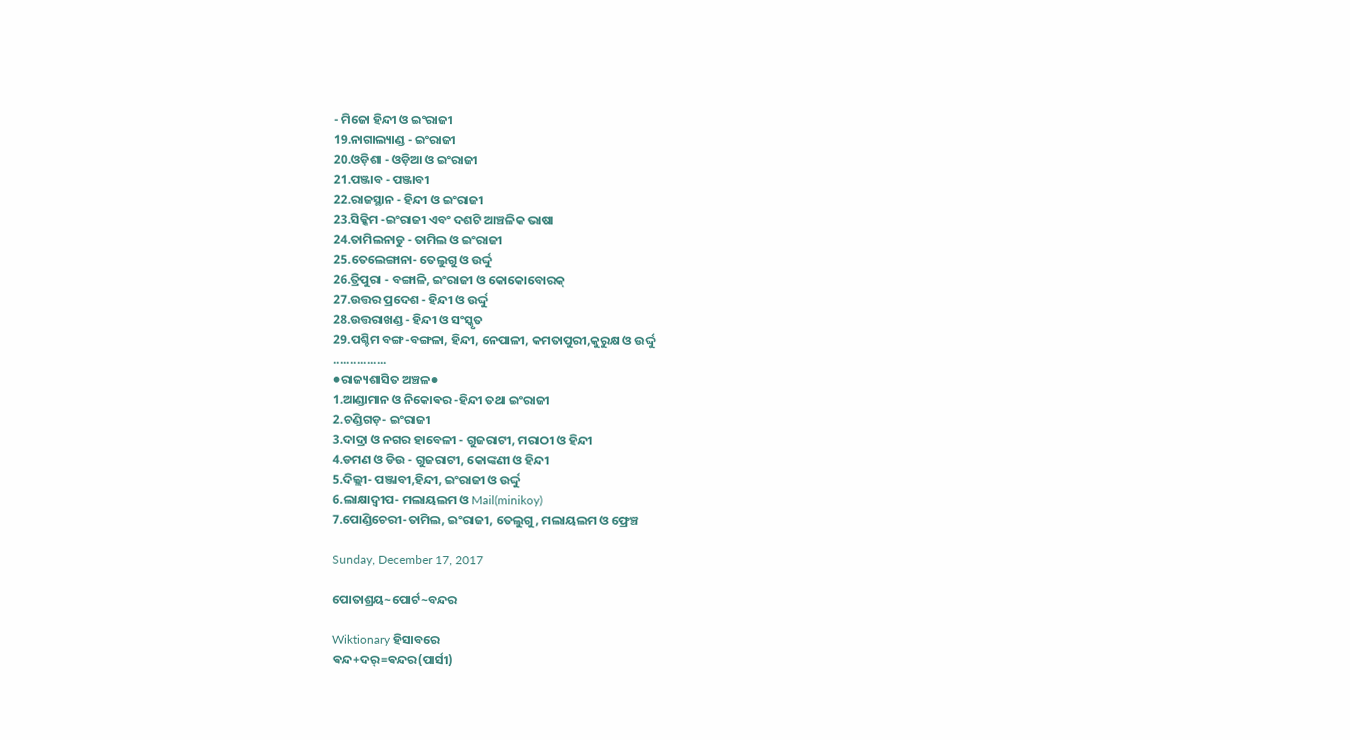- ମିଜୋ ହିନ୍ଦୀ ଓ ଇଂରାଜୀ
19.ନାଗାଲ୍ୟାଣ୍ଡ - ଇଂରାଜୀ
20.ଓଡ଼ିଶା - ଓଡ଼ିଆ ଓ ଇଂରାଜୀ
21.ପଞ୍ଜାବ - ପଞ୍ଜାବୀ
22.ରାଜସ୍ଥାନ - ହିନ୍ଦୀ ଓ ଇଂରାଜୀ
23.ସିକ୍କିମ -ଇଂରାଜୀ ଏବଂ ଦଶଟି ଆଞ୍ଚଳିକ ଭାଷା
24.ତାମିଲନାଡୁ - ତାମିଲ ଓ ଇଂରାଜୀ
25.ତେଲେଙ୍ଗାନା- ତେଲୁଗୁ ଓ ଉର୍ଦ୍ଦୁ
26.ତ୍ରିପୁରା - ବଙ୍ଗାଳି, ଇଂରାଜୀ ଓ କୋକୋବୋରକ୍
27.ଉତ୍ତର ପ୍ରଦେଶ - ହିନ୍ଦୀ ଓ ଉର୍ଦ୍ଦୁ
28.ଉତ୍ତରାଖଣ୍ଡ - ହିନ୍ଦୀ ଓ ସଂସ୍କୃତ
29.ପଶ୍ଚିମ ବଙ୍ଗ-ବଙ୍ଗଳା, ହିନ୍ଦୀ, ନେପାଳୀ, କମତାପୁରୀ,କୁରୁକ୍ଷ ଓ ଉର୍ଦ୍ଦୁ
................
●ରାଜ୍ୟଶାସିତ ଅଞ୍ଚଳ●
1.ଆଣ୍ଡାମାନ ଓ ନିକୋଵର -ହିନ୍ଦୀ ତଥା ଇଂରାଜୀ
2.ଚଣ୍ଡିଗଡ଼- ଇଂରାଜୀ
3.ଦାଦ୍ରା ଓ ନଗର ହାବେଳୀ - ଗୁଜରାଟୀ, ମରାଠୀ ଓ ହିନ୍ଦୀ
4.ଡମଣ ଓ ଡିଉ - ଗୁଜରାଟୀ, କୋଙ୍କଣୀ ଓ ହିନ୍ଦୀ
5.ଦିଲ୍ଲୀ- ପଞ୍ଜାବୀ,ହିନ୍ଦୀ, ଇଂରାଜୀ ଓ ଉର୍ଦ୍ଦୁ
6.ଲାକ୍ଷାଦ୍ବୀପ- ମଲାୟଲମ ଓ Mail(minikoy)
7.ପୋଣ୍ଡିଚେରୀ-ତାମିଲ, ଇଂରାଜୀ, ତେଲୁଗୁ, ମଲାୟଲମ ଓ ଫ୍ରେଞ୍ଚ

Sunday, December 17, 2017

ପୋତାଶ୍ରୟ~ପୋର୍ଟ~ବନ୍ଦର

Wiktionary ହିସାବରେ
ଵନ୍ଦ+ଦର୍=ଵନ୍ଦର(ପାର୍ସୀ)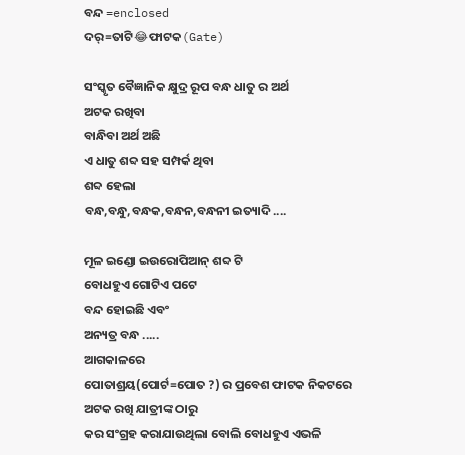ବନ୍ଦ =enclosed
ଦର୍=ତାଟି😂ଫାଟକ(Gate)

ସଂସ୍କୃତ ବୈଜ୍ଞାନିକ କ୍ଷୁଦ୍ର ରୂପ ବନ୍ଧ ଧାତୁ ର ଅର୍ଥ
ଅଟକ ରଖିବା
ବାନ୍ଧିବା ଅର୍ଥ ଅଛି
ଏ ଧାତୁ ଶବ୍ଦ ସହ ସମ୍ପର୍କ ଥିବା
ଶବ୍ଦ ହେଲା
ବନ୍ଧ,ବନ୍ଧୁ,ବନ୍ଧକ,ବନ୍ଧନ,ବନ୍ଧନୀ ଇତ୍ୟାଦି ....

ମୂଳ ଇଣ୍ଡୋ ଇଉରୋପିଆନ୍ ଶବ୍ଦ ଟି
ବୋଧହୁଏ ଗୋଟିଏ ପଟେ
ବନ୍ଦ ହୋଇଛି ଏବଂ
ଅନ୍ୟତ୍ର ବନ୍ଧ .....
ଆଗକାଳରେ
ପୋତାଶ୍ରୟ(ପୋର୍ଟ=ପୋତ ?) ର ପ୍ରବେଶ ଫାଟକ ନିକଟରେ
ଅଟକ ରଖି ଯାତ୍ରୀଙ୍କ ଠାରୁ
କର ସଂଗ୍ରହ କରାଯାଉଥିଲା ବୋଲି ବୋଧହୁଏ ଏଭଳି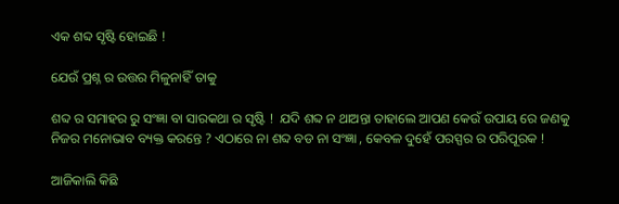ଏକ ଶବ୍ଦ ସୃଷ୍ଟି ହୋଇଛି !

ଯେଉଁ ପ୍ରଶ୍ନ ର ଉତ୍ତର ମିଳୁନାହିଁ ତାକୁ

ଶବ୍ଦ ର ସମାହର ରୁ ସଂଜ୍ଞା ବା ସାରକଥା ର ସୃଷ୍ଟି !  ଯଦି ଶବ୍ଦ ନ ଥାଅନ୍ତା ତାହାଲେ ଆପଣ କେଉଁ ଉପାୟ ରେ ଜଣକୁ ନିଜର ମନୋଭାବ ବ୍ୟକ୍ତ କରନ୍ତେ ? ଏଠାରେ ନା ଶବ୍ଦ ବଡ ନା ସଂଜ୍ଞା , କେବଳ ଦୁହେଁ ପରସ୍ପର ର ପରିପୂରକ !

ଆଜିକାଲି କିଛି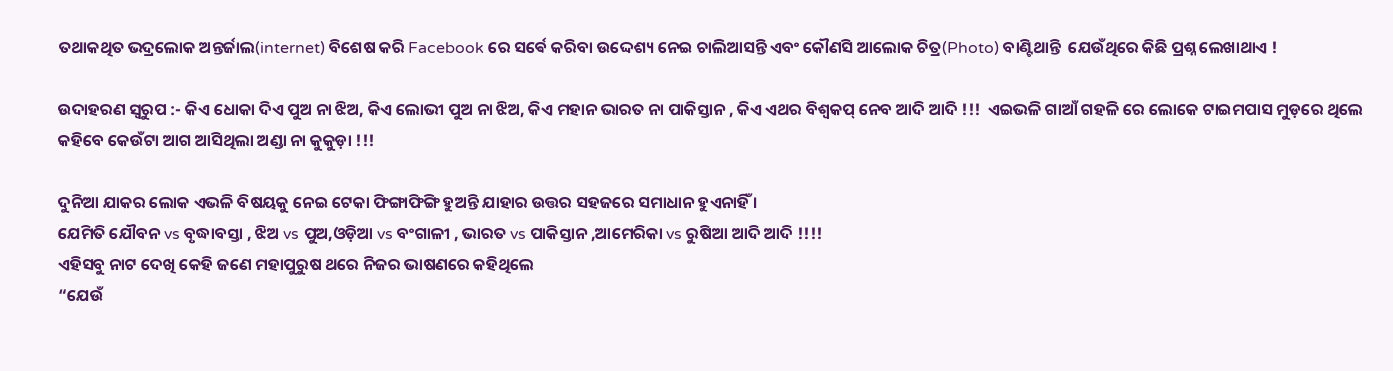ତଥାକଥିତ ଭଦ୍ରଲୋକ ଅନ୍ତର୍ଜାଲ(internet) ବିଶେଷ କରି Facebook ରେ ସର୍ଵେ କରିବା ଉଦ୍ଦେଶ୍ୟ ନେଇ ଚାଲିଆସନ୍ତି ଏବଂ କୌଣସି ଆଲୋକ ଚିତ୍ର(Photo) ବାଣ୍ଟିଥାନ୍ତି  ଯେଉଁଥିରେ କିଛି ପ୍ରଶ୍ନ ଲେଖାଥାଏ !

ଉଦାହରଣ ସ୍ଵରୁପ :- କିଏ ଧୋକା ଦିଏ ପୁଅ ନା ଝିଅ, କିଏ ଲୋଭୀ ପୁଅ ନା ଝିଅ, କିଏ ମହାନ ଭାରତ ନା ପାକିସ୍ତାନ , କିଏ ଏଥର ବିଶ୍ଵକପ୍ ନେବ ଆଦି ଆଦି !!!  ଏଇଭଳି ଗାଆଁ ଗହଳି ରେ ଲୋକେ ଟାଇମପାସ ମୁଡ଼ରେ ଥିଲେ କହିବେ କେଉଁଟା ଆଗ ଆସିଥିଲା ଅଣ୍ଡା ନା କୁକୁଡ଼ା !!!

ଦୁନିଆ ଯାକର ଲୋକ ଏଭଳି ବିଷୟକୁ ନେଇ ଟେକା ଫିଙ୍ଗାଫିଙ୍ଗି ହୁଅନ୍ତି ଯାହାର ଉତ୍ତର ସହଜରେ ସମାଧାନ ହୁଏନାହିଁ ।
ଯେମିତି ଯୌବନ vs ବୃଦ୍ଧାବସ୍ତା , ଝିଅ vs ପୁଅ,ଓଡ଼ିଆ vs ବଂଗାଳୀ , ଭାରତ vs ପାକିସ୍ତାନ ,ଆମେରିକା vs ରୁଷିଆ ଆଦି ଆଦି !!!!
ଏହିସବୁ ନାଟ ଦେଖି କେହି ଜଣେ ମହାପୁରୁଷ ଥରେ ନିଜର ଭାଷଣରେ କହିଥିଲେ
“ଯେଉଁ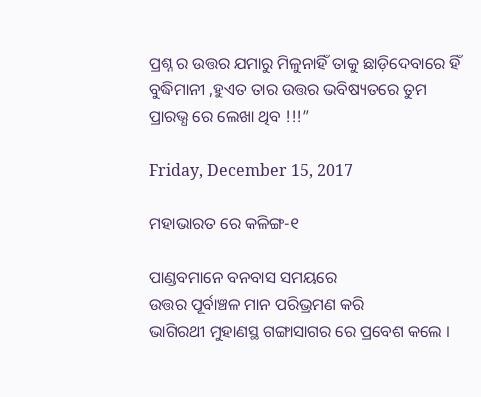ପ୍ରଶ୍ନ ର ଉତ୍ତର ଯମାରୁ ମିଳୁନାହିଁ ତାକୁ ଛାଡ଼ିଦେବାରେ ହିଁ ବୁଦ୍ଧିମାନୀ ,ହୁଏତ ତାର ଉତ୍ତର ଭବିଷ୍ୟତରେ ତୁମ ପ୍ରାରଭ୍ଧ ରେ ଲେଖା ଥିବ !!!”

Friday, December 15, 2017

ମହାଭାରତ ରେ କଳିଙ୍ଗ-୧

ପାଣ୍ଡବମାନେ ବନବାସ ସମୟରେ
ଉତ୍ତର ପୂର୍ବାଞ୍ଚଳ ମାନ ପରିଭ୍ରମଣ କରି
ଭାଗିରଥୀ ମୁହାଣସ୍ଥ ଗଙ୍ଗାସାଗର ରେ ପ୍ରବେଶ କଲେ ।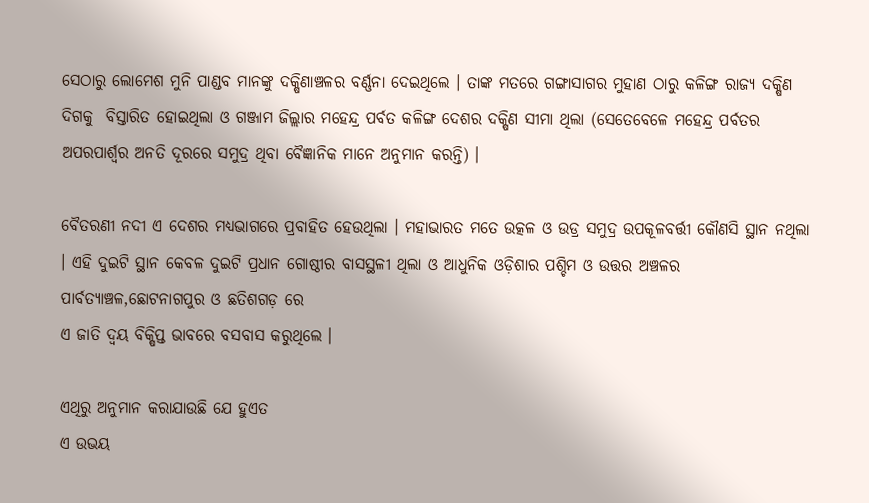ସେଠାରୁ ଲୋମେଶ ମୁନି ପାଣ୍ଡବ ମାନଙ୍କୁ ଦକ୍ଷିଣାଞ୍ଚଳର ବର୍ଣ୍ଣନା ଦେଇଥିଲେ । ତାଙ୍କ ମତରେ ଗଙ୍ଗାସାଗର ମୁହାଣ ଠାରୁ କଳିଙ୍ଗ ରାଜ୍ୟ ଦକ୍ଷିଣ ଦିଗକୁ  ବିସ୍ତାରିତ ହୋଇଥିଲା ଓ ଗଞ୍ଜାମ ଜିଲ୍ଲାର ମହେନ୍ଦ୍ର ପର୍ବତ କଳିଙ୍ଗ ଦେଶର ଦକ୍ଷିଣ ସୀମା ଥିଲା (ସେତେବେଳେ ମହେନ୍ଦ୍ର ପର୍ବତର ଅପରପାର୍ଶ୍ବର ଅନତି ଦୂରରେ ସମୁଦ୍ର ଥିବା ବୈଜ୍ଞାନିକ ମାନେ ଅନୁମାନ କରନ୍ତି) ।

ବୈତରଣୀ ନଦୀ ଏ ଦେଶର ମଧ୍ୟଭାଗରେ ପ୍ରବାହିତ ହେଉଥିଲା । ମହାଭାରତ ମତେ ଉତ୍କଳ ଓ ଉଡ୍ର ସମୁଦ୍ର ଉପକୂଳବର୍ତ୍ତୀ କୌଣସି ସ୍ଥାନ ନଥିଲା । ଏହି ଦୁଇଟି ସ୍ଥାନ କେବଳ ଦୁଇଟି ପ୍ରଧାନ ଗୋଷ୍ଠୀର ବାସସ୍ଥଳୀ ଥିଲା ଓ ଆଧୁନିକ ଓଡ଼ିଶାର ପଶ୍ଚିମ ଓ ଉତ୍ତର ଅଞ୍ଚଳର ପାର୍ବତ୍ୟାଞ୍ଚଳ,ଛୋଟନାଗପୁର ଓ ଛତିଶଗଡ଼ ରେ
ଏ ଜାତି ଦ୍ଵୟ ବିକ୍ଷିପ୍ତ ଭାବରେ ବସବାସ କରୁଥିଲେ ।

ଏଥିରୁ ଅନୁମାନ କରାଯାଉଛି ଯେ ହୁଏତ
ଏ ଉଭୟ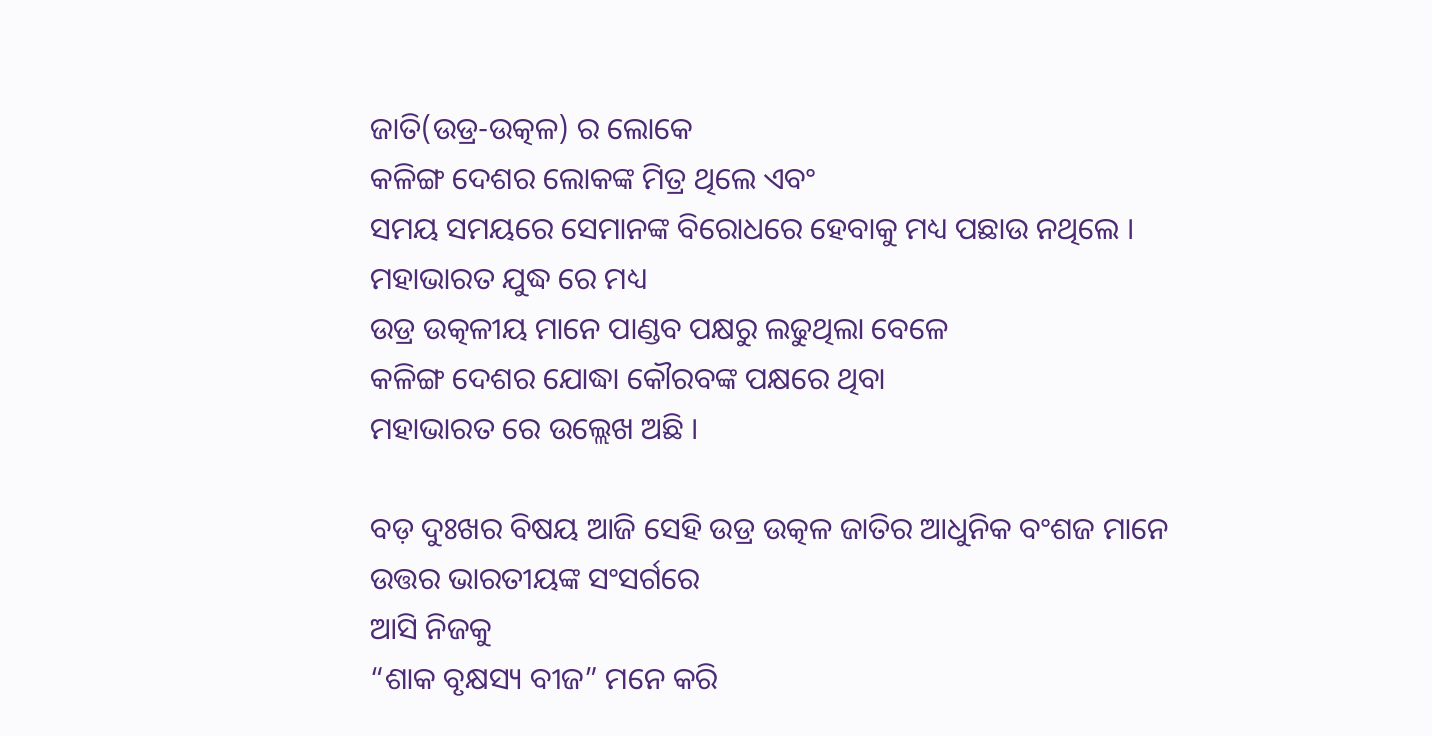ଜାତି(ଉଡ୍ର-ଉତ୍କଳ) ର ଲୋକେ
କଳିଙ୍ଗ ଦେଶର ଲୋକଙ୍କ ମିତ୍ର ଥିଲେ ଏବଂ
ସମୟ ସମୟରେ ସେମାନଙ୍କ ବିରୋଧରେ ହେବାକୁ ମଧ୍ୟ ପଛାଉ ନଥିଲେ ।
ମହାଭାରତ ଯୁଦ୍ଧ ରେ ମଧ୍ୟ
ଉଡ୍ର ଉତ୍କଳୀୟ ମାନେ ପାଣ୍ଡବ ପକ୍ଷରୁ ଲଢୁଥିଲା ବେଳେ
କଳିଙ୍ଗ ଦେଶର ଯୋଦ୍ଧା କୌରବଙ୍କ ପକ୍ଷରେ ଥିବା
ମହାଭାରତ ରେ ଉଲ୍ଲେଖ ଅଛି ।

ବଡ଼ ଦୁଃଖର ବିଷୟ ଆଜି ସେହି ଉଡ୍ର ଉତ୍କଳ ଜାତିର ଆଧୁନିକ ବଂଶଜ ମାନେ
ଉତ୍ତର ଭାରତୀୟଙ୍କ ସଂସର୍ଗରେ
ଆସି ନିଜକୁ
“ଶାକ ବୃକ୍ଷସ୍ୟ ବୀଜ” ମନେ କରି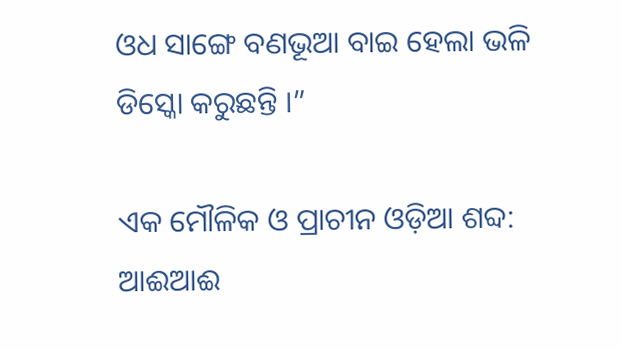ଓଧ ସାଙ୍ଗେ ବଣଭୂଆ ବାଇ ହେଲା ଭଳି
ଡିସ୍କୋ କରୁଛନ୍ତି ।”

ଏକ ମୌଳିକ ଓ ପ୍ରାଚୀନ ଓଡ଼ିଆ ଶବ୍ଦ: ଆଈଆଈ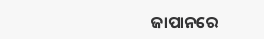ଜାପାନରେ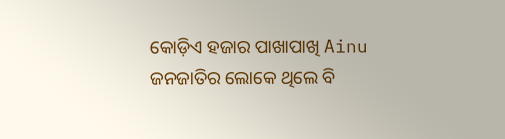କୋଡ଼ିଏ ହଜାର ପାଖାପାଖି Ainu ଜନଜାତିର ଲୋକେ ଥିଲେ ବି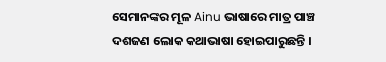ସେମାନଙ୍କର ମୂଳ Ainu ଭାଷାରେ ମାତ୍ର ପାଞ୍ଚ ଦଶଜଣ ଲୋକ କଥାଭାଷା ହୋଇପାରୁଛନ୍ତି ।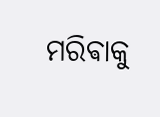ମରିଵାକୁ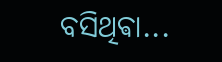ବସିଥିଵା...